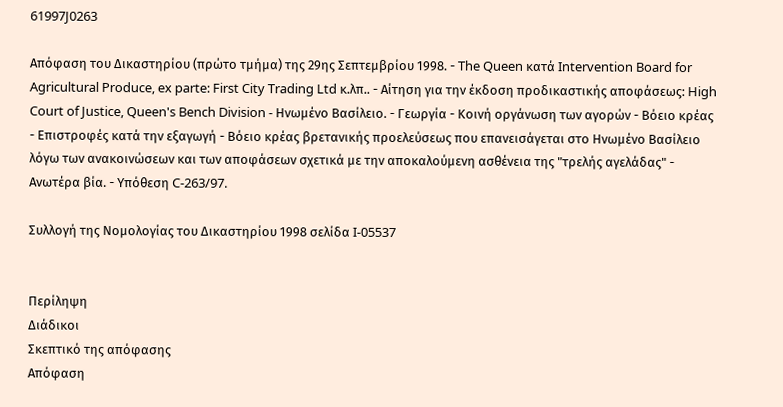61997J0263

Απόφαση του Δικαστηρίου (πρώτο τμήμα) της 29ης Σεπτεμβρίου 1998. - The Queen κατά Intervention Board for Agricultural Produce, ex parte: First City Trading Ltd κ.λπ.. - Αίτηση για την έκδοση προδικαστικής αποφάσεως: High Court of Justice, Queen's Bench Division - Ηνωμένο Βασίλειο. - Γεωργία - Κοινή οργάνωση των αγορών - Βόειο κρέας - Επιστροφές κατά την εξαγωγή - Βόειο κρέας βρετανικής προελεύσεως που επανεισάγεται στο Ηνωμένο Βασίλειο λόγω των ανακοινώσεων και των αποφάσεων σχετικά με την αποκαλούμενη ασθένεια της "τρελής αγελάδας" - Ανωτέρα βία. - Υπόθεση C-263/97.

Συλλογή της Νομολογίας του Δικαστηρίου 1998 σελίδα I-05537


Περίληψη
Διάδικοι
Σκεπτικό της απόφασης
Απόφαση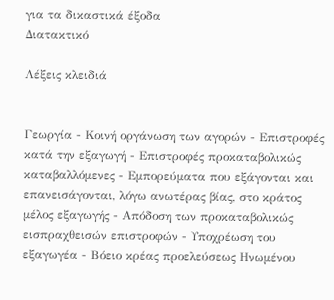για τα δικαστικά έξοδα
Διατακτικό

Λέξεις κλειδιά


Γεωργία - Κοινή οργάνωση των αγορών - Επιστροφές κατά την εξαγωγή - Επιστροφές προκαταβολικώς καταβαλλόμενες - Εμπορεύματα που εξάγονται και επανεισάγονται, λόγω ανωτέρας βίας, στο κράτος μέλος εξαγωγής - Απόδοση των προκαταβολικώς εισπραχθεισών επιστροφών - Υποχρέωση του εξαγωγέα - Βόειο κρέας προελεύσεως Ηνωμένου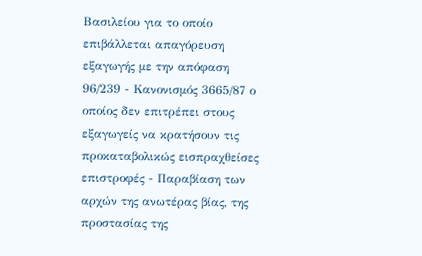Βασιλείου για το οποίο επιβάλλεται απαγόρευση εξαγωγής με την απόφαση 96/239 - Κανονισμός 3665/87 ο οποίος δεν επιτρέπει στους εξαγωγείς να κρατήσουν τις προκαταβολικώς εισπραχθείσες επιστροφές - Παραβίαση των αρχών της ανωτέρας βίας, της προστασίας της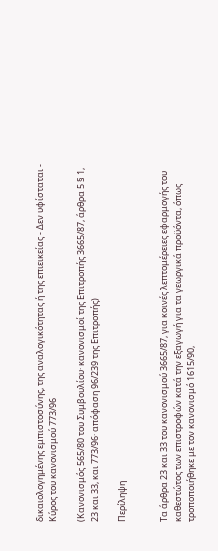δικαιολογημένης εμπιστοσύνης, της αναλογικότητας ή της επιεικείας - Δεν υφίσταται - Κύρος του κανονισμού 773/96

(Κανονισμός 565/80 του Συμβουλίου· κανονισμοί της Επιτροπής 3665/87, άρθρα 5 § 1, 23 και 33, και 773/96· απόφαση 96/239 της Επιτροπής)

Περίληψη


Τα άρθρα 23 και 33 του κανονισμού 3665/87, για κοινές λεπτομέρειες εφαρμογής του καθεστώτος των επιστροφών κατά την εξαγωγή για τα γεωργικά προϋόντα, όπως τροποποιήθηκε με τον κανονισμό 1615/90,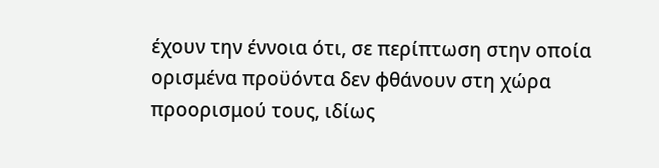έχουν την έννοια ότι, σε περίπτωση στην οποία ορισμένα προϋόντα δεν φθάνουν στη χώρα προορισμού τους, ιδίως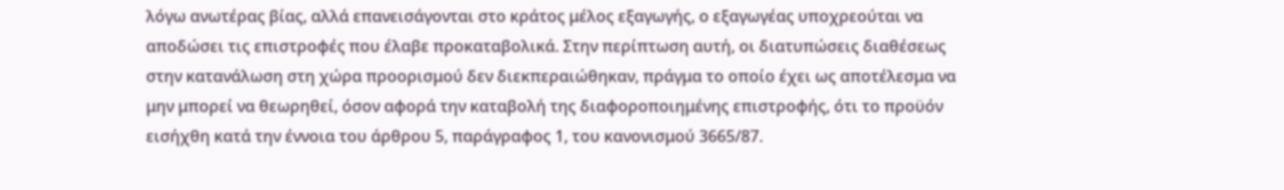λόγω ανωτέρας βίας, αλλά επανεισάγονται στο κράτος μέλος εξαγωγής, ο εξαγωγέας υποχρεούται να αποδώσει τις επιστροφές που έλαβε προκαταβολικά. Στην περίπτωση αυτή, οι διατυπώσεις διαθέσεως στην κατανάλωση στη χώρα προορισμού δεν διεκπεραιώθηκαν, πράγμα το οποίο έχει ως αποτέλεσμα να μην μπορεί να θεωρηθεί, όσον αφορά την καταβολή της διαφοροποιημένης επιστροφής, ότι το προϋόν εισήχθη κατά την έννοια του άρθρου 5, παράγραφος 1, του κανονισμού 3665/87.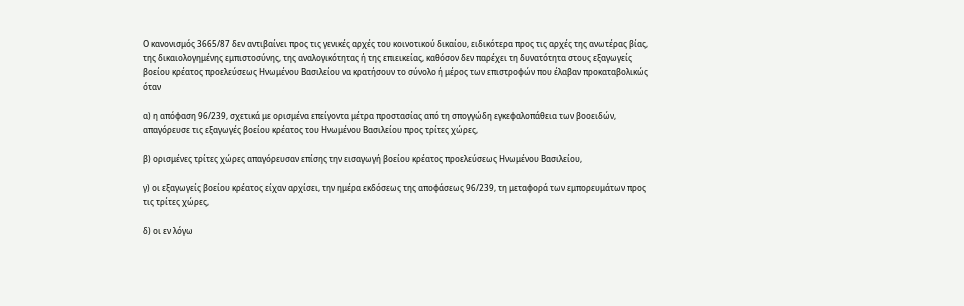Ο κανονισμός 3665/87 δεν αντιβαίνει προς τις γενικές αρχές του κοινοτικού δικαίου, ειδικότερα προς τις αρχές της ανωτέρας βίας, της δικαιολογημένης εμπιστοσύνης, της αναλογικότητας ή της επιεικείας, καθόσον δεν παρέχει τη δυνατότητα στους εξαγωγείς βοείου κρέατος προελεύσεως Ηνωμένου Βασιλείου να κρατήσουν το σύνολο ή μέρος των επιστροφών που έλαβαν προκαταβολικώς όταν

α) η απόφαση 96/239, σχετικά με ορισμένα επείγοντα μέτρα προστασίας από τη σπογγώδη εγκεφαλοπάθεια των βοοειδών, απαγόρευσε τις εξαγωγές βοείου κρέατος του Ηνωμένου Βασιλείου προς τρίτες χώρες,

β) ορισμένες τρίτες χώρες απαγόρευσαν επίσης την εισαγωγή βοείου κρέατος προελεύσεως Ηνωμένου Βασιλείου,

γ) οι εξαγωγείς βοείου κρέατος είχαν αρχίσει, την ημέρα εκδόσεως της αποφάσεως 96/239, τη μεταφορά των εμπορευμάτων προς τις τρίτες χώρες,

δ) οι εν λόγω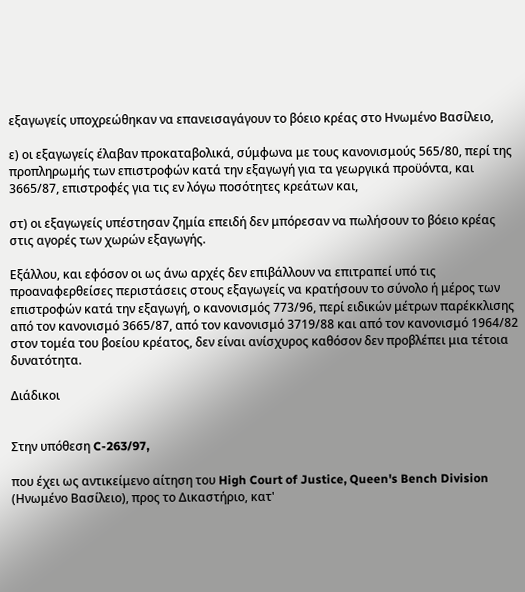εξαγωγείς υποχρεώθηκαν να επανεισαγάγουν το βόειο κρέας στο Ηνωμένο Βασίλειο,

ε) οι εξαγωγείς έλαβαν προκαταβολικά, σύμφωνα με τους κανονισμούς 565/80, περί της προπληρωμής των επιστροφών κατά την εξαγωγή για τα γεωργικά προϋόντα, και 3665/87, επιστροφές για τις εν λόγω ποσότητες κρεάτων και,

στ) οι εξαγωγείς υπέστησαν ζημία επειδή δεν μπόρεσαν να πωλήσουν το βόειο κρέας στις αγορές των χωρών εξαγωγής.

Εξάλλου, και εφόσον οι ως άνω αρχές δεν επιβάλλουν να επιτραπεί υπό τις προαναφερθείσες περιστάσεις στους εξαγωγείς να κρατήσουν το σύνολο ή μέρος των επιστροφών κατά την εξαγωγή, ο κανονισμός 773/96, περί ειδικών μέτρων παρέκκλισης από τον κανονισμό 3665/87, από τον κανονισμό 3719/88 και από τον κανονισμό 1964/82 στον τομέα του βοείου κρέατος, δεν είναι ανίσχυρος καθόσον δεν προβλέπει μια τέτοια δυνατότητα.

Διάδικοι


Στην υπόθεση C-263/97,

που έχει ως αντικείμενο αίτηση του High Court of Justice, Queen's Bench Division (Ηνωμένο Βασίλειο), προς το Δικαστήριο, κατ'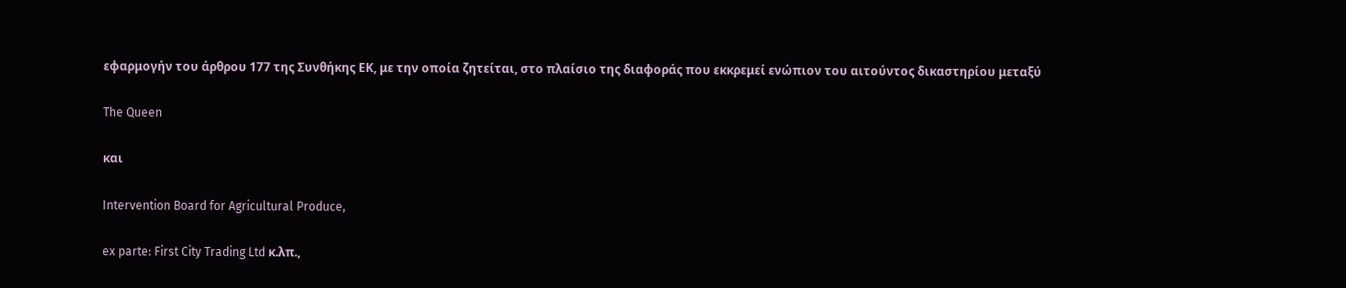εφαρμογήν του άρθρου 177 της Συνθήκης ΕΚ, με την οποία ζητείται, στο πλαίσιο της διαφοράς που εκκρεμεί ενώπιον του αιτούντος δικαστηρίου μεταξύ

The Queen

και

Intervention Board for Agricultural Produce,

ex parte: First City Trading Ltd κ.λπ.,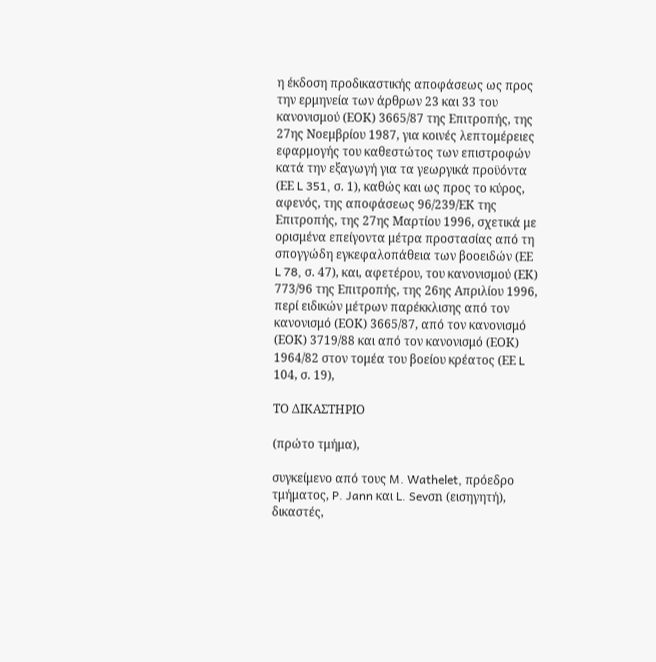η έκδοση προδικαστικής αποφάσεως ως προς την ερμηνεία των άρθρων 23 και 33 του κανονισμού (ΕΟΚ) 3665/87 της Επιτροπής, της 27ης Νοεμβρίου 1987, για κοινές λεπτομέρειες εφαρμογής του καθεστώτος των επιστροφών κατά την εξαγωγή για τα γεωργικά προϋόντα (ΕΕ L 351, σ. 1), καθώς και ως προς το κύρος, αφενός, της αποφάσεως 96/239/ΕΚ της Επιτροπής, της 27ης Μαρτίου 1996, σχετικά με ορισμένα επείγοντα μέτρα προστασίας από τη σπογγώδη εγκεφαλοπάθεια των βοοειδών (ΕΕ L 78, σ. 47), και, αφετέρου, του κανονισμού (ΕΚ) 773/96 της Επιτροπής, της 26ης Απριλίου 1996, περί ειδικών μέτρων παρέκκλισης από τον κανονισμό (ΕΟΚ) 3665/87, από τον κανονισμό (ΕΟΚ) 3719/88 και από τον κανονισμό (ΕΟΚ) 1964/82 στον τομέα του βοείου κρέατος (ΕΕ L 104, σ. 19),

ΤΟ ΔΙΚΑΣΤΗΡΙΟ

(πρώτο τμήμα),

συγκείμενο από τους M. Wathelet, πρόεδρο τμήματος, P. Jann και L. Sevσn (εισηγητή), δικαστές,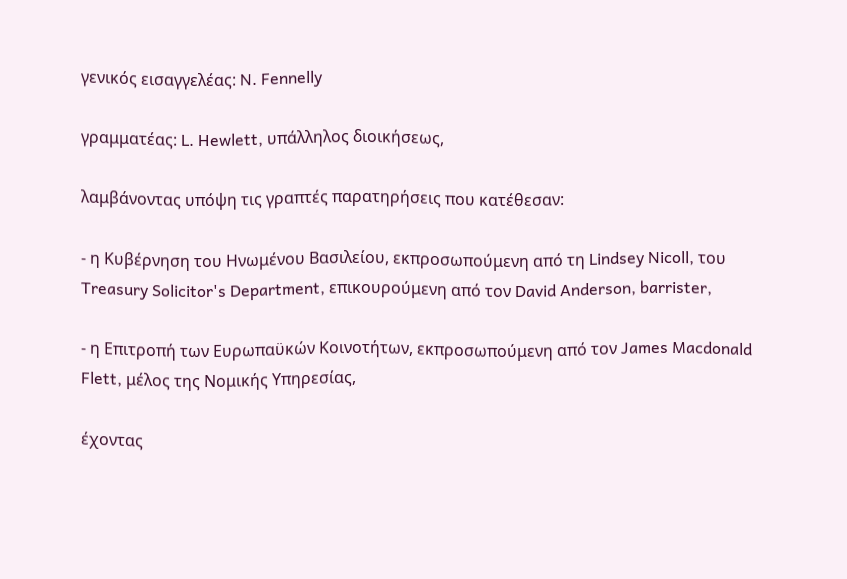γενικός εισαγγελέας: N. Fennelly

γραμματέας: L. Hewlett, υπάλληλος διοικήσεως,

λαμβάνοντας υπόψη τις γραπτές παρατηρήσεις που κατέθεσαν:

- η Κυβέρνηση του Ηνωμένου Βασιλείου, εκπροσωπούμενη από τη Lindsey Nicoll, του Treasury Solicitor's Department, επικουρούμενη από τον David Anderson, barrister,

- η Επιτροπή των Ευρωπαϋκών Κοινοτήτων, εκπροσωπούμενη από τον James Macdonald Flett, μέλος της Νομικής Υπηρεσίας,

έχοντας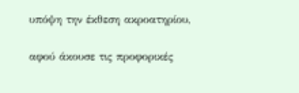υπόψη την έκθεση ακροατηρίου,

αφού άκουσε τις προφορικές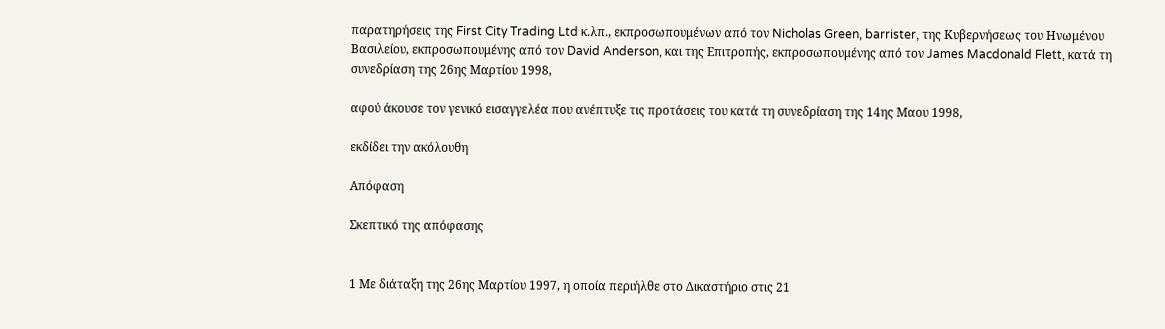παρατηρήσεις της First City Trading Ltd κ.λπ., εκπροσωπουμένων από τον Nicholas Green, barrister, της Κυβερνήσεως του Ηνωμένου Βασιλείου, εκπροσωπουμένης από τον David Anderson, και της Επιτροπής, εκπροσωπουμένης από τον James Macdonald Flett, κατά τη συνεδρίαση της 26ης Μαρτίου 1998,

αφού άκουσε τον γενικό εισαγγελέα που ανέπτυξε τις προτάσεις του κατά τη συνεδρίαση της 14ης Μαου 1998,

εκδίδει την ακόλουθη

Απόφαση

Σκεπτικό της απόφασης


1 Με διάταξη της 26ης Μαρτίου 1997, η οποία περιήλθε στο Δικαστήριο στις 21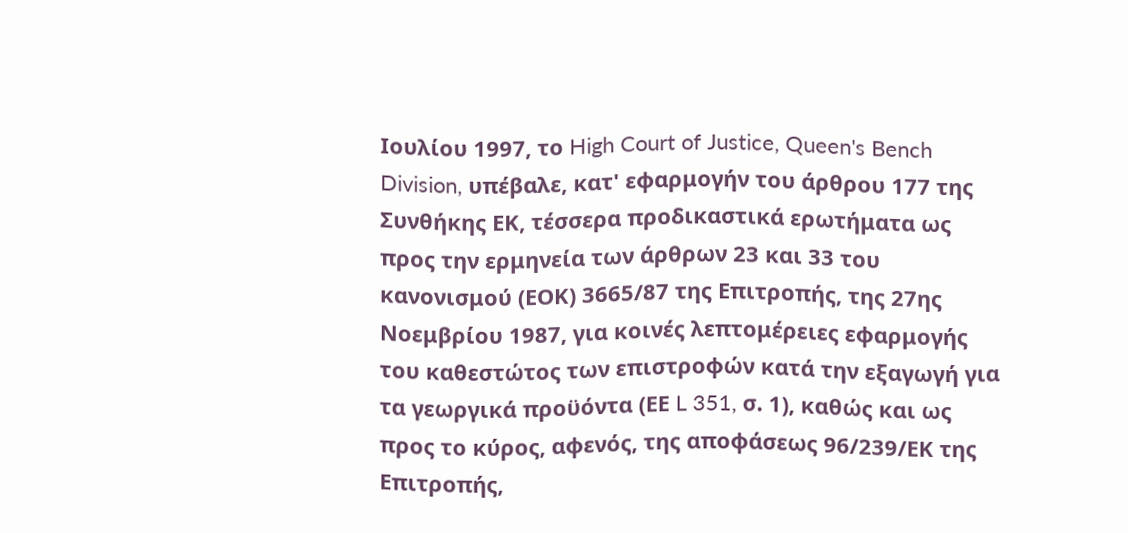Ιουλίου 1997, το High Court of Justice, Queen's Bench Division, υπέβαλε, κατ' εφαρμογήν του άρθρου 177 της Συνθήκης ΕΚ, τέσσερα προδικαστικά ερωτήματα ως προς την ερμηνεία των άρθρων 23 και 33 του κανονισμού (ΕΟΚ) 3665/87 της Επιτροπής, της 27ης Νοεμβρίου 1987, για κοινές λεπτομέρειες εφαρμογής του καθεστώτος των επιστροφών κατά την εξαγωγή για τα γεωργικά προϋόντα (ΕΕ L 351, σ. 1), καθώς και ως προς το κύρος, αφενός, της αποφάσεως 96/239/ΕΚ της Επιτροπής,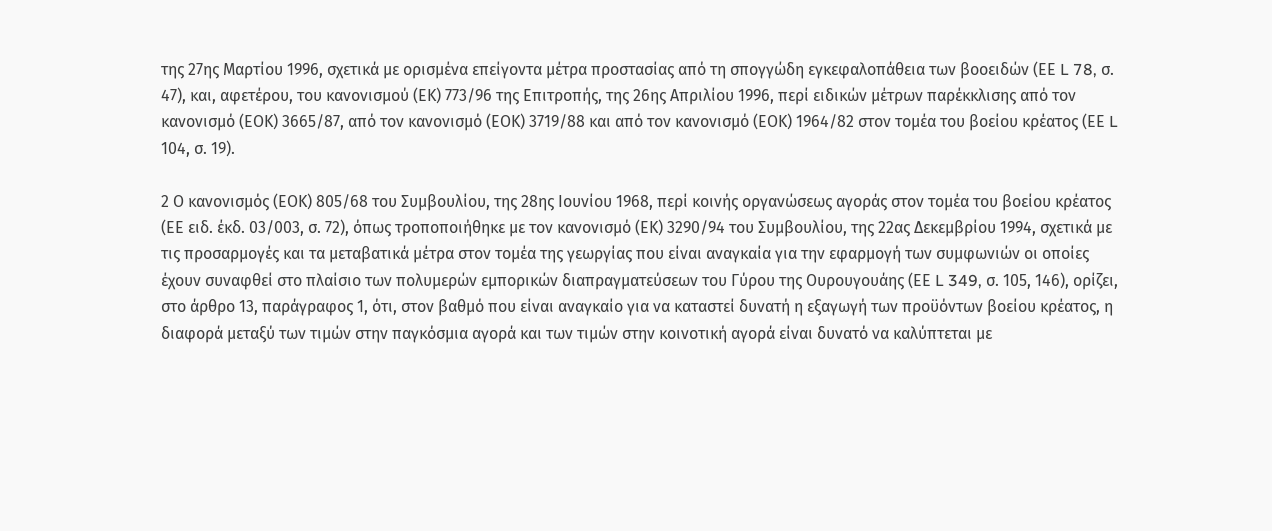της 27ης Μαρτίου 1996, σχετικά με ορισμένα επείγοντα μέτρα προστασίας από τη σπογγώδη εγκεφαλοπάθεια των βοοειδών (ΕΕ L 78, σ. 47), και, αφετέρου, του κανονισμού (ΕΚ) 773/96 της Επιτροπής, της 26ης Απριλίου 1996, περί ειδικών μέτρων παρέκκλισης από τον κανονισμό (ΕΟΚ) 3665/87, από τον κανονισμό (ΕΟΚ) 3719/88 και από τον κανονισμό (ΕΟΚ) 1964/82 στον τομέα του βοείου κρέατος (ΕΕ L 104, σ. 19).

2 Ο κανονισμός (ΕΟΚ) 805/68 του Συμβουλίου, της 28ης Ιουνίου 1968, περί κοινής οργανώσεως αγοράς στον τομέα του βοείου κρέατος (ΕΕ ειδ. έκδ. 03/003, σ. 72), όπως τροποποιήθηκε με τον κανονισμό (ΕΚ) 3290/94 του Συμβουλίου, της 22ας Δεκεμβρίου 1994, σχετικά με τις προσαρμογές και τα μεταβατικά μέτρα στον τομέα της γεωργίας που είναι αναγκαία για την εφαρμογή των συμφωνιών οι οποίες έχουν συναφθεί στο πλαίσιο των πολυμερών εμπορικών διαπραγματεύσεων του Γύρου της Ουρουγουάης (ΕΕ L 349, σ. 105, 146), ορίζει, στο άρθρο 13, παράγραφος 1, ότι, στον βαθμό που είναι αναγκαίο για να καταστεί δυνατή η εξαγωγή των προϋόντων βοείου κρέατος, η διαφορά μεταξύ των τιμών στην παγκόσμια αγορά και των τιμών στην κοινοτική αγορά είναι δυνατό να καλύπτεται με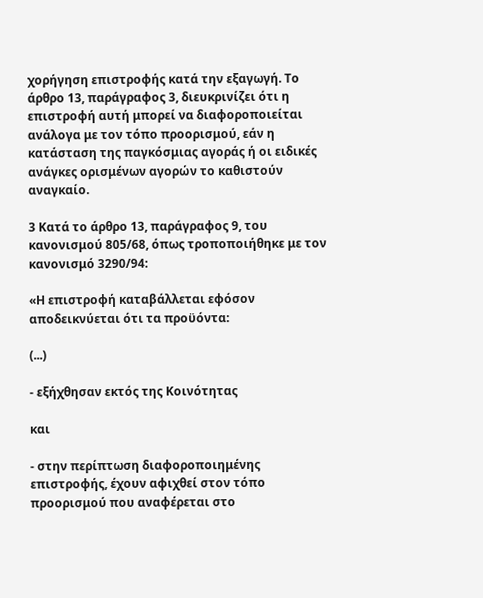χορήγηση επιστροφής κατά την εξαγωγή. Το άρθρο 13, παράγραφος 3, διευκρινίζει ότι η επιστροφή αυτή μπορεί να διαφοροποιείται ανάλογα με τον τόπο προορισμού, εάν η κατάσταση της παγκόσμιας αγοράς ή οι ειδικές ανάγκες ορισμένων αγορών το καθιστούν αναγκαίο.

3 Κατά το άρθρο 13, παράγραφος 9, του κανονισμού 805/68, όπως τροποποιήθηκε με τον κανονισμό 3290/94:

«Η επιστροφή καταβάλλεται εφόσον αποδεικνύεται ότι τα προϋόντα:

(...)

- εξήχθησαν εκτός της Κοινότητας

και

- στην περίπτωση διαφοροποιημένης επιστροφής, έχουν αφιχθεί στον τόπο προορισμού που αναφέρεται στο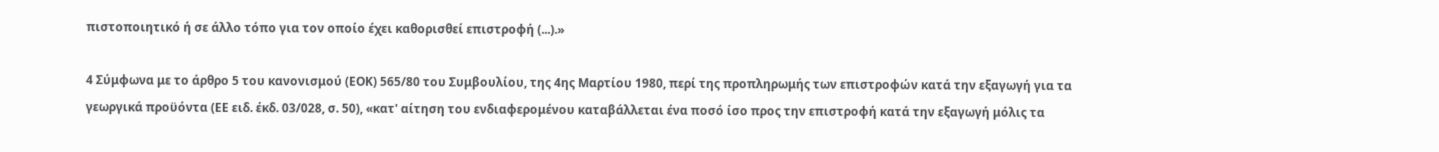πιστοποιητικό ή σε άλλο τόπο για τον οποίο έχει καθορισθεί επιστροφή (...).»

4 Σύμφωνα με το άρθρο 5 του κανονισμού (ΕΟΚ) 565/80 του Συμβουλίου, της 4ης Μαρτίου 1980, περί της προπληρωμής των επιστροφών κατά την εξαγωγή για τα γεωργικά προϋόντα (ΕΕ ειδ. έκδ. 03/028, σ. 50), «κατ' αίτηση του ενδιαφερομένου καταβάλλεται ένα ποσό ίσο προς την επιστροφή κατά την εξαγωγή μόλις τα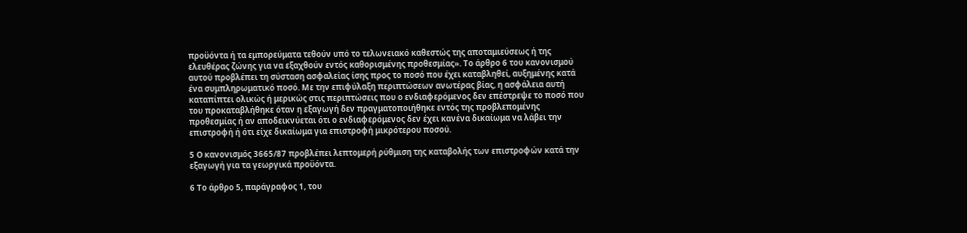προϋόντα ή τα εμπορεύματα τεθούν υπό το τελωνειακό καθεστώς της αποταμιεύσεως ή της ελευθέρας ζώνης για να εξαχθούν εντός καθορισμένης προθεσμίας». Το άρθρο 6 του κανονισμού αυτού προβλέπει τη σύσταση ασφαλείας ίσης προς το ποσό που έχει καταβληθεί, αυξημένης κατά ένα συμπληρωματικό ποσό. Με την επιφύλαξη περιπτώσεων ανωτέρας βίας, η ασφάλεια αυτή καταπίπτει ολικώς ή μερικώς στις περιπτώσεις που ο ενδιαφερόμενος δεν επέστρεψε το ποσό που του προκαταβλήθηκε όταν η εξαγωγή δεν πραγματοποιήθηκε εντός της προβλεπομένης προθεσμίας ή αν αποδεικνύεται ότι ο ενδιαφερόμενος δεν έχει κανένα δικαίωμα να λάβει την επιστροφή ή ότι είχε δικαίωμα για επιστροφή μικρότερου ποσού.

5 Ο κανονισμός 3665/87 προβλέπει λεπτομερή ρύθμιση της καταβολής των επιστροφών κατά την εξαγωγή για τα γεωργικά προϋόντα.

6 Το άρθρο 5, παράγραφος 1, του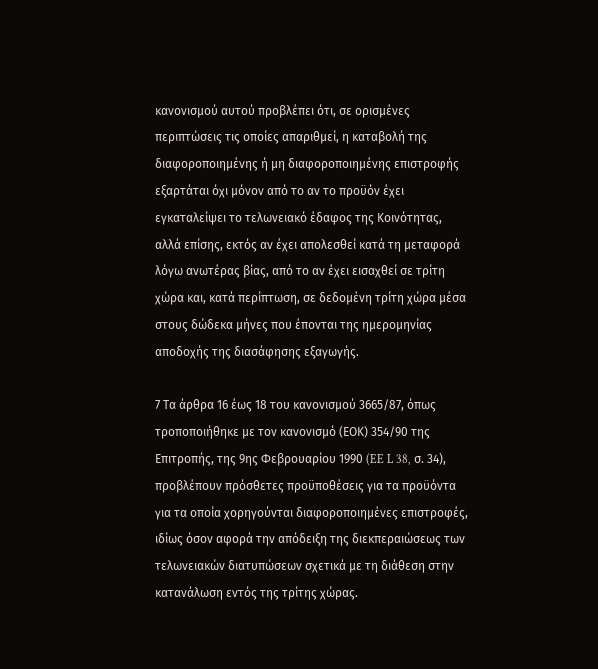κανονισμού αυτού προβλέπει ότι, σε ορισμένες περιπτώσεις τις οποίες απαριθμεί, η καταβολή της διαφοροποιημένης ή μη διαφοροποιημένης επιστροφής εξαρτάται όχι μόνον από το αν το προϋόν έχει εγκαταλείψει το τελωνειακό έδαφος της Κοινότητας, αλλά επίσης, εκτός αν έχει απολεσθεί κατά τη μεταφορά λόγω ανωτέρας βίας, από το αν έχει εισαχθεί σε τρίτη χώρα και, κατά περίπτωση, σε δεδομένη τρίτη χώρα μέσα στους δώδεκα μήνες που έπονται της ημερομηνίας αποδοχής της διασάφησης εξαγωγής.

7 Τα άρθρα 16 έως 18 του κανονισμού 3665/87, όπως τροποποιήθηκε με τον κανονισμό (ΕΟΚ) 354/90 της Επιτροπής, της 9ης Φεβρουαρίου 1990 (EE L 38, σ. 34), προβλέπουν πρόσθετες προϋποθέσεις για τα προϋόντα για τα οποία χορηγούνται διαφοροποιημένες επιστροφές, ιδίως όσον αφορά την απόδειξη της διεκπεραιώσεως των τελωνειακών διατυπώσεων σχετικά με τη διάθεση στην κατανάλωση εντός της τρίτης χώρας.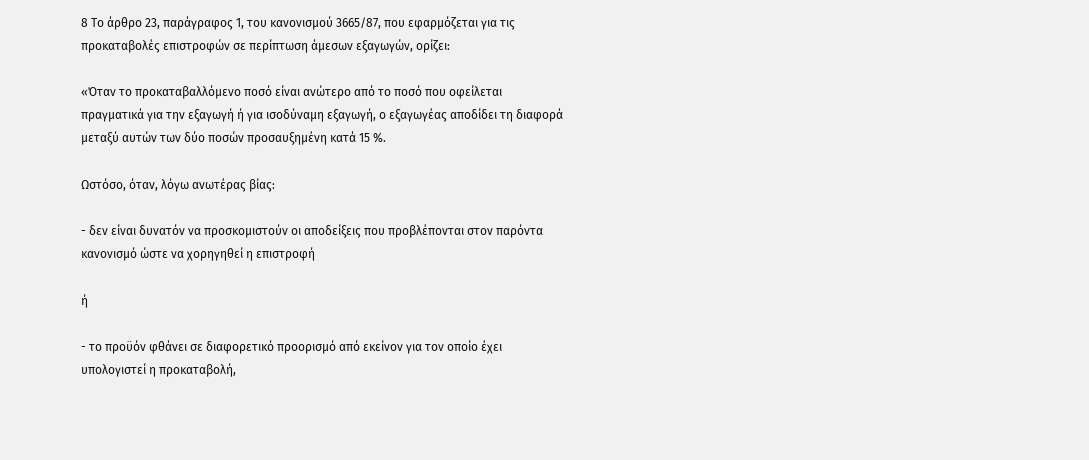8 Το άρθρο 23, παράγραφος 1, του κανονισμού 3665/87, που εφαρμόζεται για τις προκαταβολές επιστροφών σε περίπτωση άμεσων εξαγωγών, ορίζει:

«Όταν το προκαταβαλλόμενο ποσό είναι ανώτερο από το ποσό που οφείλεται πραγματικά για την εξαγωγή ή για ισοδύναμη εξαγωγή, ο εξαγωγέας αποδίδει τη διαφορά μεταξύ αυτών των δύο ποσών προσαυξημένη κατά 15 %.

Ωστόσο, όταν, λόγω ανωτέρας βίας:

- δεν είναι δυνατόν να προσκομιστούν οι αποδείξεις που προβλέπονται στον παρόντα κανονισμό ώστε να χορηγηθεί η επιστροφή

ή

- το προϋόν φθάνει σε διαφορετικό προορισμό από εκείνον για τον οποίο έχει υπολογιστεί η προκαταβολή,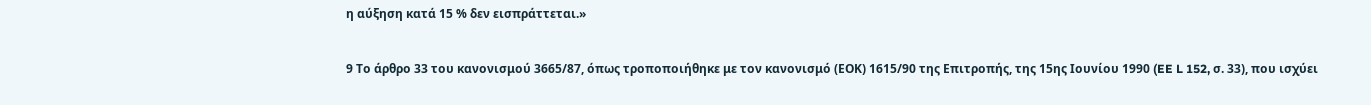η αύξηση κατά 15 % δεν εισπράττεται.»

9 Το άρθρο 33 του κανονισμού 3665/87, όπως τροποποιήθηκε με τον κανονισμό (ΕΟΚ) 1615/90 της Επιτροπής, της 15ης Ιουνίου 1990 (EE L 152, σ. 33), που ισχύει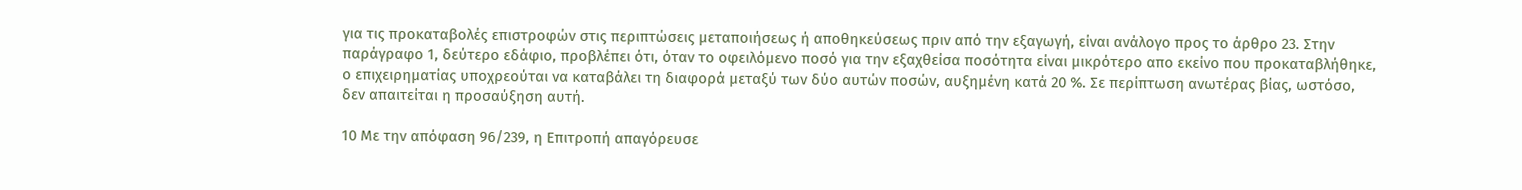για τις προκαταβολές επιστροφών στις περιπτώσεις μεταποιήσεως ή αποθηκεύσεως πριν από την εξαγωγή, είναι ανάλογο προς το άρθρο 23. Στην παράγραφο 1, δεύτερο εδάφιο, προβλέπει ότι, όταν το οφειλόμενο ποσό για την εξαχθείσα ποσότητα είναι μικρότερο απο εκείνο που προκαταβλήθηκε, ο επιχειρηματίας υποχρεούται να καταβάλει τη διαφορά μεταξύ των δύο αυτών ποσών, αυξημένη κατά 20 %. Σε περίπτωση ανωτέρας βίας, ωστόσο, δεν απαιτείται η προσαύξηση αυτή.

10 Με την απόφαση 96/239, η Επιτροπή απαγόρευσε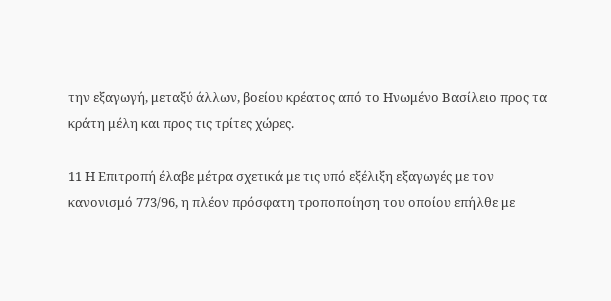την εξαγωγή, μεταξύ άλλων, βοείου κρέατος από το Ηνωμένο Βασίλειο προς τα κράτη μέλη και προς τις τρίτες χώρες.

11 Η Επιτροπή έλαβε μέτρα σχετικά με τις υπό εξέλιξη εξαγωγές με τον κανονισμό 773/96, η πλέον πρόσφατη τροποποίηση του οποίου επήλθε με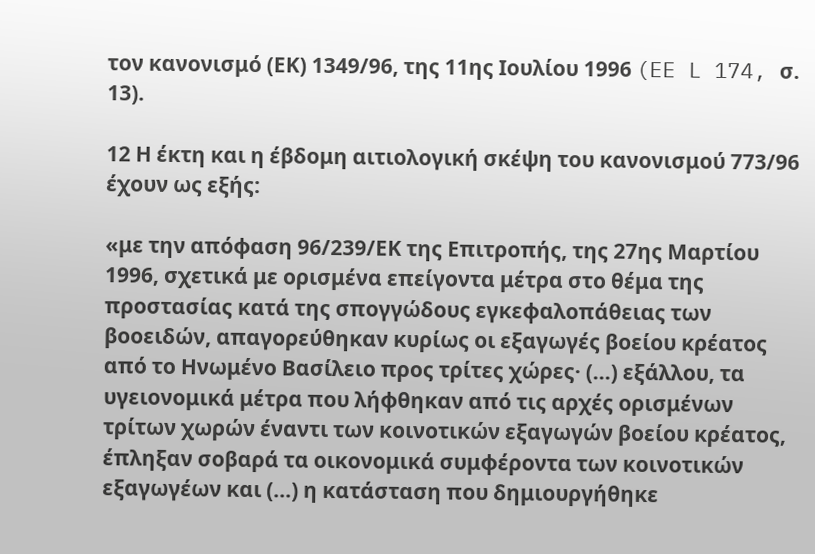τον κανονισμό (ΕΚ) 1349/96, της 11ης Ιουλίου 1996 (EE L 174, σ. 13).

12 Η έκτη και η έβδομη αιτιολογική σκέψη του κανονισμού 773/96 έχουν ως εξής:

«με την απόφαση 96/239/ΕΚ της Επιτροπής, της 27ης Μαρτίου 1996, σχετικά με ορισμένα επείγοντα μέτρα στο θέμα της προστασίας κατά της σπογγώδους εγκεφαλοπάθειας των βοοειδών, απαγορεύθηκαν κυρίως οι εξαγωγές βοείου κρέατος από το Ηνωμένο Βασίλειο προς τρίτες χώρες· (...) εξάλλου, τα υγειονομικά μέτρα που λήφθηκαν από τις αρχές ορισμένων τρίτων χωρών έναντι των κοινοτικών εξαγωγών βοείου κρέατος, έπληξαν σοβαρά τα οικονομικά συμφέροντα των κοινοτικών εξαγωγέων και (...) η κατάσταση που δημιουργήθηκε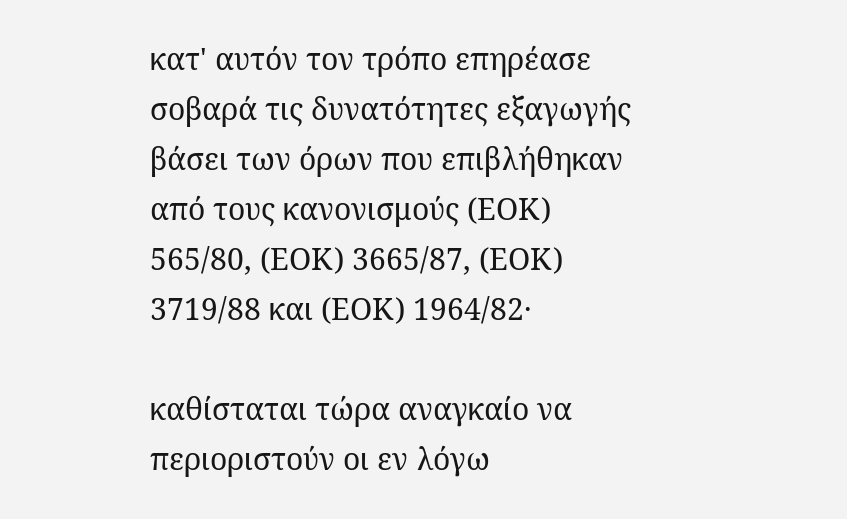κατ' αυτόν τον τρόπο επηρέασε σοβαρά τις δυνατότητες εξαγωγής βάσει των όρων που επιβλήθηκαν από τους κανονισμούς (ΕΟΚ) 565/80, (ΕΟΚ) 3665/87, (ΕΟΚ) 3719/88 και (ΕΟΚ) 1964/82·

καθίσταται τώρα αναγκαίο να περιοριστούν οι εν λόγω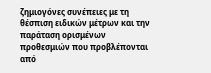ζημιογόνες συνέπειες με τη θέσπιση ειδικών μέτρων και την παράταση ορισμένων προθεσμιών που προβλέπονται από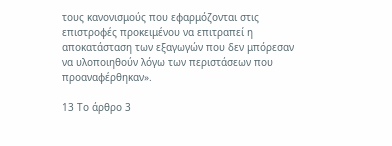τους κανονισμούς που εφαρμόζονται στις επιστροφές προκειμένου να επιτραπεί η αποκατάσταση των εξαγωγών που δεν μπόρεσαν να υλοποιηθούν λόγω των περιστάσεων που προαναφέρθηκαν».

13 Το άρθρο 3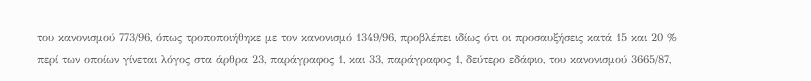του κανονισμού 773/96, όπως τροποποιήθηκε με τον κανονισμό 1349/96, προβλέπει ιδίως ότι οι προσαυξήσεις κατά 15 και 20 % περί των οποίων γίνεται λόγος στα άρθρα 23, παράγραφος 1, και 33, παράγραφος 1, δεύτερο εδάφιο, του κανονισμού 3665/87,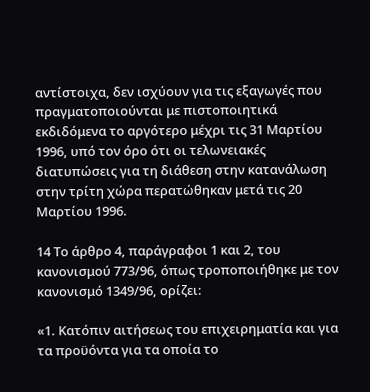αντίστοιχα, δεν ισχύουν για τις εξαγωγές που πραγματοποιούνται με πιστοποιητικά εκδιδόμενα το αργότερο μέχρι τις 31 Μαρτίου 1996, υπό τον όρο ότι οι τελωνειακές διατυπώσεις για τη διάθεση στην κατανάλωση στην τρίτη χώρα περατώθηκαν μετά τις 20 Μαρτίου 1996.

14 Το άρθρο 4, παράγραφοι 1 και 2, του κανονισμού 773/96, όπως τροποποιήθηκε με τον κανονισμό 1349/96, ορίζει:

«1. Κατόπιν αιτήσεως του επιχειρηματία και για τα προϋόντα για τα οποία το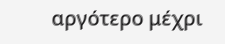αργότερο μέχρι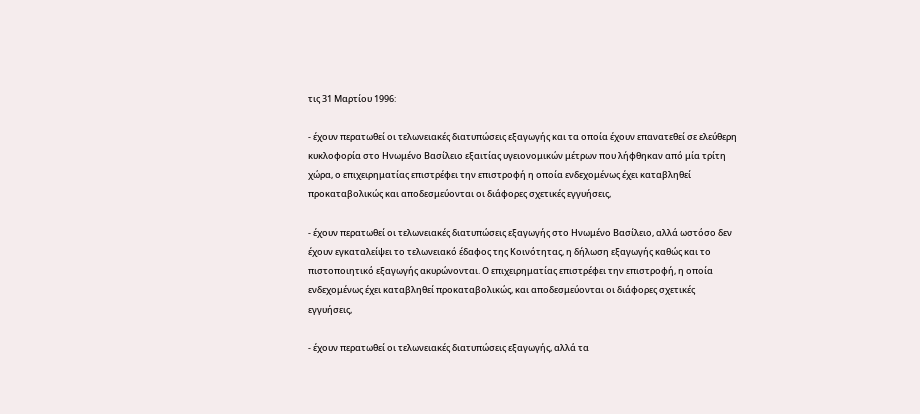τις 31 Μαρτίου 1996:

- έχουν περατωθεί οι τελωνειακές διατυπώσεις εξαγωγής και τα οποία έχουν επανατεθεί σε ελεύθερη κυκλοφορία στο Ηνωμένο Βασίλειο εξαιτίας υγειονομικών μέτρων που λήφθηκαν από μία τρίτη χώρα, ο επιχειρηματίας επιστρέφει την επιστροφή η οποία ενδεχομένως έχει καταβληθεί προκαταβολικώς και αποδεσμεύονται οι διάφορες σχετικές εγγυήσεις,

- έχουν περατωθεί οι τελωνειακές διατυπώσεις εξαγωγής στο Ηνωμένο Βασίλειο, αλλά ωστόσο δεν έχουν εγκαταλείψει το τελωνειακό έδαφος της Κοινότητας, η δήλωση εξαγωγής καθώς και το πιστοποιητικό εξαγωγής ακυρώνονται. Ο επιχειρηματίας επιστρέφει την επιστροφή, η οποία ενδεχομένως έχει καταβληθεί προκαταβολικώς, και αποδεσμεύονται οι διάφορες σχετικές εγγυήσεις,

- έχουν περατωθεί οι τελωνειακές διατυπώσεις εξαγωγής, αλλά τα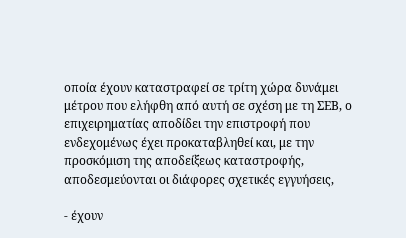οποία έχουν καταστραφεί σε τρίτη χώρα δυνάμει μέτρου που ελήφθη από αυτή σε σχέση με τη ΣΕΒ, ο επιχειρηματίας αποδίδει την επιστροφή που ενδεχομένως έχει προκαταβληθεί και, με την προσκόμιση της αποδείξεως καταστροφής, αποδεσμεύονται οι διάφορες σχετικές εγγυήσεις,

- έχουν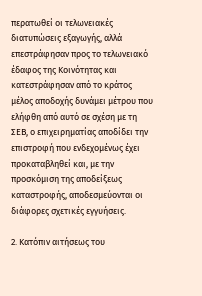περατωθεί οι τελωνειακές διατυπώσεις εξαγωγής, αλλά επεστράφησαν προς το τελωνειακό έδαφος της Κοινότητας και κατεστράφησαν από το κράτος μέλος αποδοχής δυνάμει μέτρου που ελήφθη από αυτό σε σχέση με τη ΣΕΒ, ο επιχειρηματίας αποδίδει την επιστροφή που ενδεχομένως έχει προκαταβληθεί και, με την προσκόμιση της αποδείξεως καταστροφής, αποδεσμεύονται οι διάφορες σχετικές εγγυήσεις.

2. Κατόπιν αιτήσεως του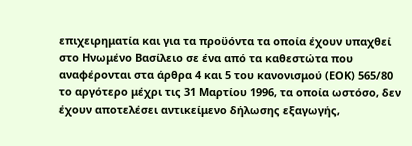επιχειρηματία και για τα προϋόντα τα οποία έχουν υπαχθεί στο Ηνωμένο Βασίλειο σε ένα από τα καθεστώτα που αναφέρονται στα άρθρα 4 και 5 του κανονισμού (ΕΟΚ) 565/80 το αργότερο μέχρι τις 31 Μαρτίου 1996, τα οποία ωστόσο, δεν έχουν αποτελέσει αντικείμενο δήλωσης εξαγωγής,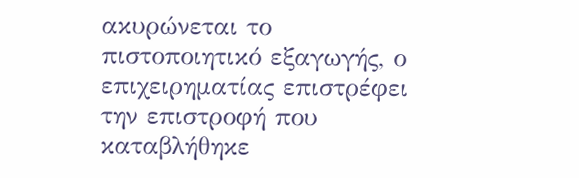ακυρώνεται το πιστοποιητικό εξαγωγής, ο επιχειρηματίας επιστρέφει την επιστροφή που καταβλήθηκε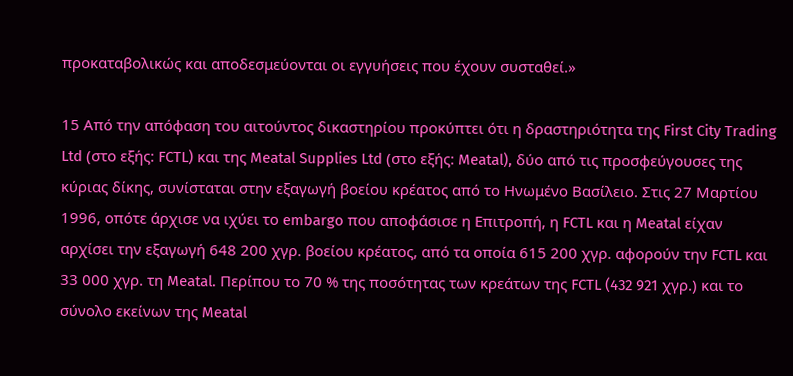προκαταβολικώς και αποδεσμεύονται οι εγγυήσεις που έχουν συσταθεί.»

15 Από την απόφαση του αιτούντος δικαστηρίου προκύπτει ότι η δραστηριότητα της First City Trading Ltd (στο εξής: FCTL) και της Meatal Supplies Ltd (στο εξής: Meatal), δύο από τις προσφεύγουσες της κύριας δίκης, συνίσταται στην εξαγωγή βοείου κρέατος από το Ηνωμένο Βασίλειο. Στις 27 Μαρτίου 1996, οπότε άρχισε να ιχύει το embargo που αποφάσισε η Επιτροπή, η FCTL και η Meatal είχαν αρχίσει την εξαγωγή 648 200 χγρ. βοείου κρέατος, από τα οποία 615 200 χγρ. αφορούν την FCTL και 33 000 χγρ. τη Meatal. Περίπου το 70 % της ποσότητας των κρεάτων της FCTL (432 921 χγρ.) και το σύνολο εκείνων της Meatal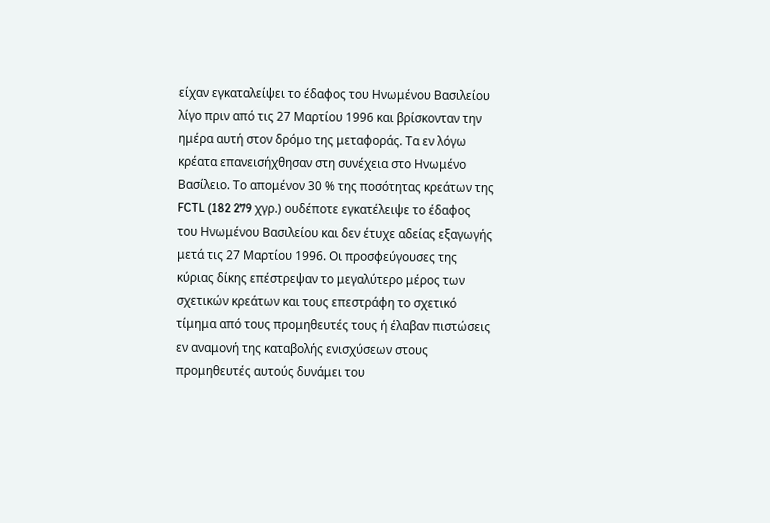είχαν εγκαταλείψει το έδαφος του Ηνωμένου Βασιλείου λίγο πριν από τις 27 Μαρτίου 1996 και βρίσκονταν την ημέρα αυτή στον δρόμο της μεταφοράς. Τα εν λόγω κρέατα επανεισήχθησαν στη συνέχεια στο Ηνωμένο Βασίλειο. Το απομένον 30 % της ποσότητας κρεάτων της FCTL (182 279 χγρ.) ουδέποτε εγκατέλειψε το έδαφος του Ηνωμένου Βασιλείου και δεν έτυχε αδείας εξαγωγής μετά τις 27 Μαρτίου 1996. Οι προσφεύγουσες της κύριας δίκης επέστρεψαν το μεγαλύτερο μέρος των σχετικών κρεάτων και τους επεστράφη το σχετικό τίμημα από τους προμηθευτές τους ή έλαβαν πιστώσεις εν αναμονή της καταβολής ενισχύσεων στους προμηθευτές αυτούς δυνάμει του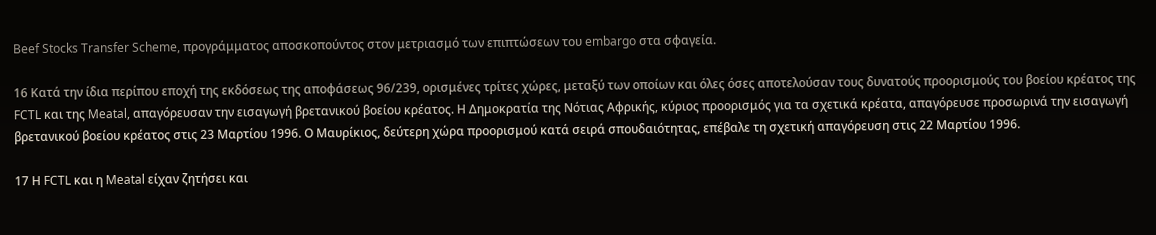Beef Stocks Transfer Scheme, προγράμματος αποσκοπούντος στον μετριασμό των επιπτώσεων του embargo στα σφαγεία.

16 Κατά την ίδια περίπου εποχή της εκδόσεως της αποφάσεως 96/239, ορισμένες τρίτες χώρες, μεταξύ των οποίων και όλες όσες αποτελούσαν τους δυνατούς προορισμούς του βοείου κρέατος της FCTL και της Meatal, απαγόρευσαν την εισαγωγή βρετανικού βοείου κρέατος. Η Δημοκρατία της Νότιας Αφρικής, κύριος προορισμός για τα σχετικά κρέατα, απαγόρευσε προσωρινά την εισαγωγή βρετανικού βοείου κρέατος στις 23 Μαρτίου 1996. Ο Μαυρίκιος, δεύτερη χώρα προορισμού κατά σειρά σπουδαιότητας, επέβαλε τη σχετική απαγόρευση στις 22 Μαρτίου 1996.

17 Η FCTL και η Meatal είχαν ζητήσει και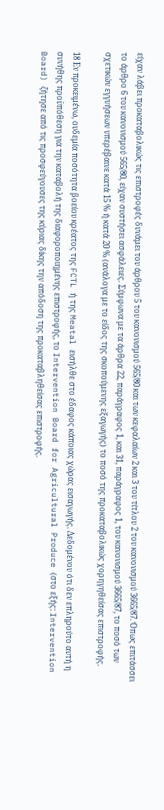είχαν λάβει προκαταβολικώς τις επιστροφές δυνάμει του άρθρου 5 του κανονισμού 565/80 και των κεφαλαίων 2 και 3 του τίτλου 2 του κανονισμού 3665/87. Όπως επιτάσσει το άρθρο 6 του κανονισμού 565/80, είχαν συστήσει ασφάλειες. Σύμφωνα με τα άρθρα 22, παράγραφος 1, και 31, παράγραφος 1, του κανονισμού 3665/87, το ποσό των σχετικών εγγυήσεων υπερέβαινε κατά 15 % ή κατά 20 % (ανάλογα με το είδος της σκοπούμενης εξαγωγής) το ποσό της προκαταβολικώς χορηγηθείσας επιστροφής.

18 Εν προκειμένω, ουδεμία ποσότητα βοείου κρέατος της FCTL ή της Meatal εισήλθε στο έδαφος κάποιας χώρας εισαγωγής. Δεδομένου ότι δεν επληρούτο αυτή η συνήθης προϋπόθεση για την καταβολή της διαφοροποιημένης επιστροφής, το Intervention Board for Agricultural Produce (στο εξής: Intervention Board) ζήτησε από τις προσφεύγουσες της κύριας δίκης την απόδοση της προκαταβληθείσας επιστροφής.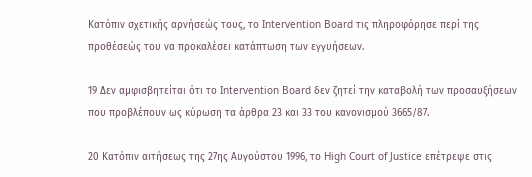Κατόπιν σχετικής αρνήσεώς τους, το Intervention Board τις πληροφόρησε περί της προθέσεώς του να προκαλέσει κατάπτωση των εγγυήσεων.

19 Δεν αμφισβητείται ότι το Intervention Board δεν ζητεί την καταβολή των προσαυξήσεων που προβλέπουν ως κύρωση τα άρθρα 23 και 33 του κανονισμού 3665/87.

20 Κατόπιν αιτήσεως της 27ης Αυγούστου 1996, το High Court of Justice επέτρεψε στις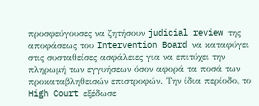προσφεύγουσες να ζητήσουν judicial review της αποφάσεως του Intervention Board να καταφύγει στις συσταθείσες ασφάλειες για να επιτύχει την πληρωμή των εγγυήσεων όσον αφορά τα ποσά των προκαταβληθεισών επιστροφών. Την ίδια περίοδο, το High Court εξέδωσε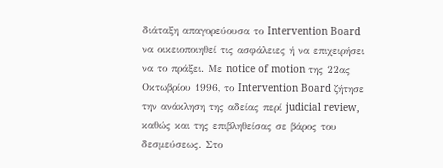διάταξη απαγορεύουσα το Intervention Board να οικειοποιηθεί τις ασφάλειες ή να επιχειρήσει να το πράξει. Με notice of motion της 22ας Οκτωβρίου 1996, το Intervention Board ζήτησε την ανάκληση της αδείας περί judicial review, καθώς και της επιβληθείσας σε βάρος του δεσμεύσεως. Στο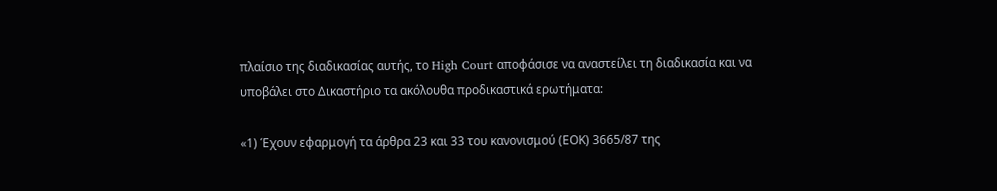πλαίσιο της διαδικασίας αυτής, το High Court αποφάσισε να αναστείλει τη διαδικασία και να υποβάλει στο Δικαστήριο τα ακόλουθα προδικαστικά ερωτήματα:

«1) Έχουν εφαρμογή τα άρθρα 23 και 33 του κανονισμού (ΕΟΚ) 3665/87 της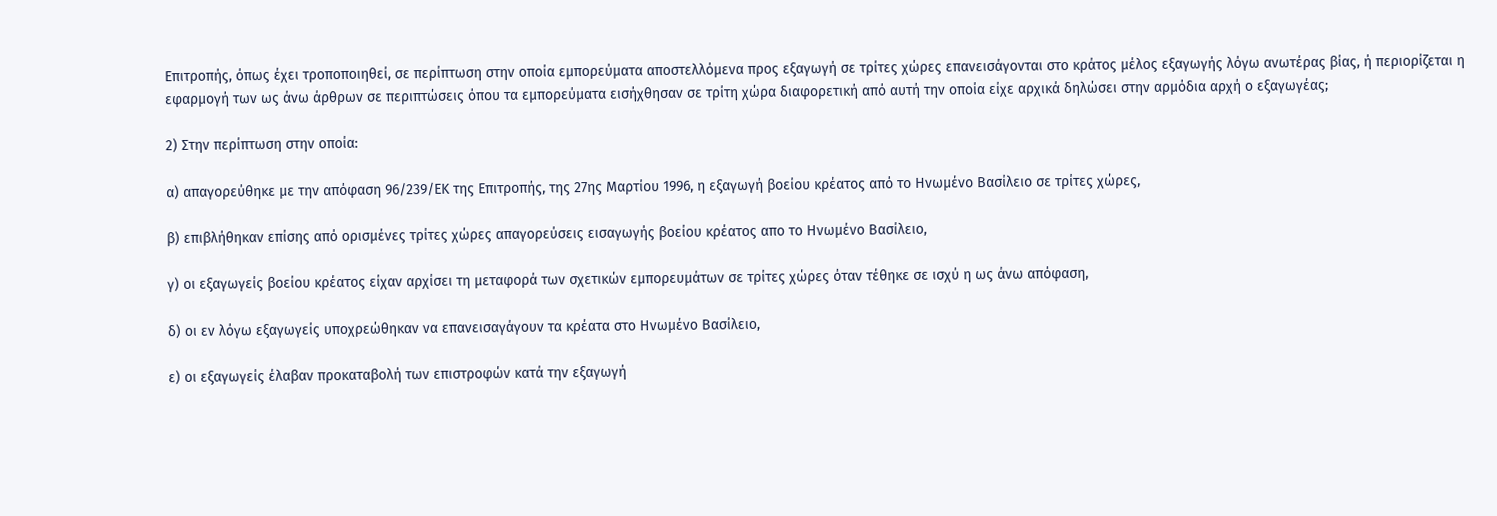Επιτροπής, όπως έχει τροποποιηθεί, σε περίπτωση στην οποία εμπορεύματα αποστελλόμενα προς εξαγωγή σε τρίτες χώρες επανεισάγονται στο κράτος μέλος εξαγωγής λόγω ανωτέρας βίας, ή περιορίζεται η εφαρμογή των ως άνω άρθρων σε περιπτώσεις όπου τα εμπορεύματα εισήχθησαν σε τρίτη χώρα διαφορετική από αυτή την οποία είχε αρχικά δηλώσει στην αρμόδια αρχή ο εξαγωγέας;

2) Στην περίπτωση στην οποία:

α) απαγορεύθηκε με την απόφαση 96/239/ΕΚ της Επιτροπής, της 27ης Μαρτίου 1996, η εξαγωγή βοείου κρέατος από το Ηνωμένο Βασίλειο σε τρίτες χώρες,

β) επιβλήθηκαν επίσης από ορισμένες τρίτες χώρες απαγορεύσεις εισαγωγής βοείου κρέατος απο το Ηνωμένο Βασίλειο,

γ) οι εξαγωγείς βοείου κρέατος είχαν αρχίσει τη μεταφορά των σχετικών εμπορευμάτων σε τρίτες χώρες όταν τέθηκε σε ισχύ η ως άνω απόφαση,

δ) οι εν λόγω εξαγωγείς υποχρεώθηκαν να επανεισαγάγουν τα κρέατα στο Ηνωμένο Βασίλειο,

ε) οι εξαγωγείς έλαβαν προκαταβολή των επιστροφών κατά την εξαγωγή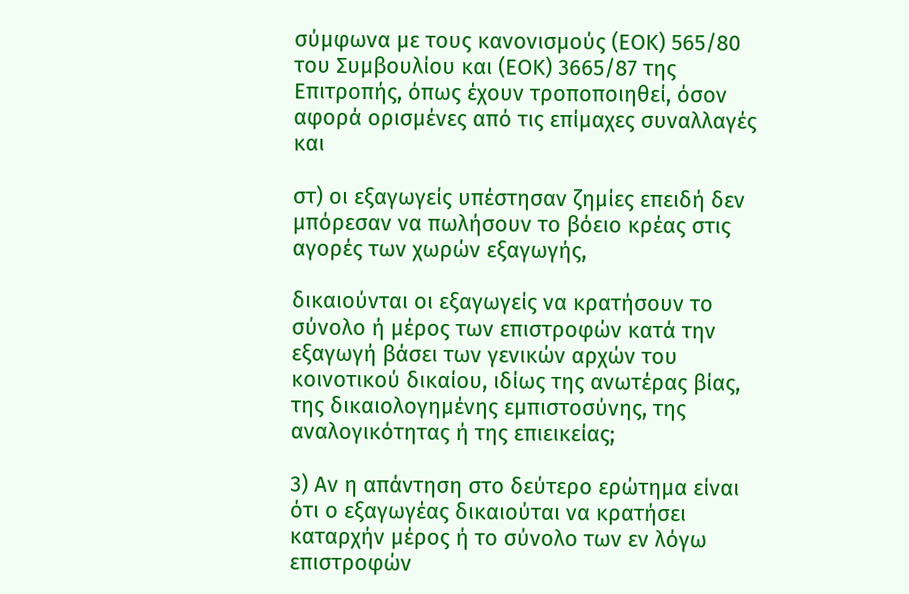σύμφωνα με τους κανονισμούς (ΕΟΚ) 565/80 του Συμβουλίου και (ΕΟΚ) 3665/87 της Επιτροπής, όπως έχουν τροποποιηθεί, όσον αφορά ορισμένες από τις επίμαχες συναλλαγές και

στ) οι εξαγωγείς υπέστησαν ζημίες επειδή δεν μπόρεσαν να πωλήσουν το βόειο κρέας στις αγορές των χωρών εξαγωγής,

δικαιούνται οι εξαγωγείς να κρατήσουν το σύνολο ή μέρος των επιστροφών κατά την εξαγωγή βάσει των γενικών αρχών του κοινοτικού δικαίου, ιδίως της ανωτέρας βίας, της δικαιολογημένης εμπιστοσύνης, της αναλογικότητας ή της επιεικείας;

3) Αν η απάντηση στο δεύτερο ερώτημα είναι ότι ο εξαγωγέας δικαιούται να κρατήσει καταρχήν μέρος ή το σύνολο των εν λόγω επιστροφών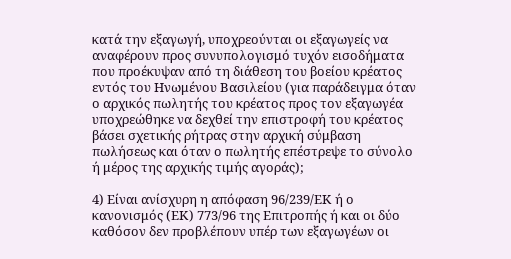κατά την εξαγωγή, υποχρεούνται οι εξαγωγείς να αναφέρουν προς συνυπολογισμό τυχόν εισοδήματα που προέκυψαν από τη διάθεση του βοείου κρέατος εντός του Ηνωμένου Βασιλείου (για παράδειγμα όταν ο αρχικός πωλητής του κρέατος προς τον εξαγωγέα υποχρεώθηκε να δεχθεί την επιστροφή του κρέατος βάσει σχετικής ρήτρας στην αρχική σύμβαση πωλήσεως και όταν ο πωλητής επέστρεψε το σύνολο ή μέρος της αρχικής τιμής αγοράς);

4) Είναι ανίσχυρη η απόφαση 96/239/ΕΚ ή ο κανονισμός (ΕΚ) 773/96 της Επιτροπής ή και οι δύο καθόσον δεν προβλέπουν υπέρ των εξαγωγέων οι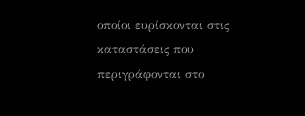οποίοι ευρίσκονται στις καταστάσεις που περιγράφονται στο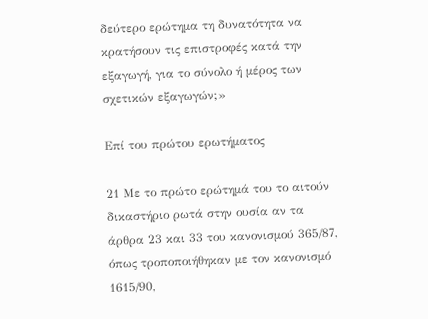δεύτερο ερώτημα τη δυνατότητα να κρατήσουν τις επιστροφές κατά την εξαγωγή, για το σύνολο ή μέρος των σχετικών εξαγωγών;»

Επί του πρώτου ερωτήματος

21 Με το πρώτο ερώτημά του το αιτούν δικαστήριο ρωτά στην ουσία αν τα άρθρα 23 και 33 του κανονισμού 365/87, όπως τροποποιήθηκαν με τον κανονισμό 1615/90,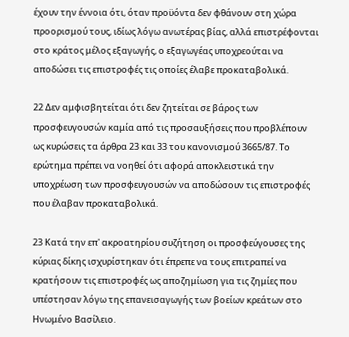έχουν την έννοια ότι, όταν προϋόντα δεν φθάνουν στη χώρα προορισμού τους, ιδίως λόγω ανωτέρας βίας, αλλά επιστρέφονται στο κράτος μέλος εξαγωγής, ο εξαγωγέας υποχρεούται να αποδώσει τις επιστροφές τις οποίες έλαβε προκαταβολικά.

22 Δεν αμφισβητείται ότι δεν ζητείται σε βάρος των προσφευγουσών καμία από τις προσαυξήσεις που προβλέπουν ως κυρώσεις τα άρθρα 23 και 33 του κανονισμού 3665/87. Το ερώτημα πρέπει να νοηθεί ότι αφορά αποκλειστικά την υποχρέωση των προσφευγουσών να αποδώσουν τις επιστροφές που έλαβαν προκαταβολικά.

23 Κατά την επ' ακροατηρίου συζήτηση οι προσφεύγουσες της κύριας δίκης ισχυρίστηκαν ότι έπρεπε να τους επιτραπεί να κρατήσουν τις επιστροφές ως αποζημίωση για τις ζημίες που υπέστησαν λόγω της επανεισαγωγής των βοείων κρεάτων στο Ηνωμένο Βασίλειο.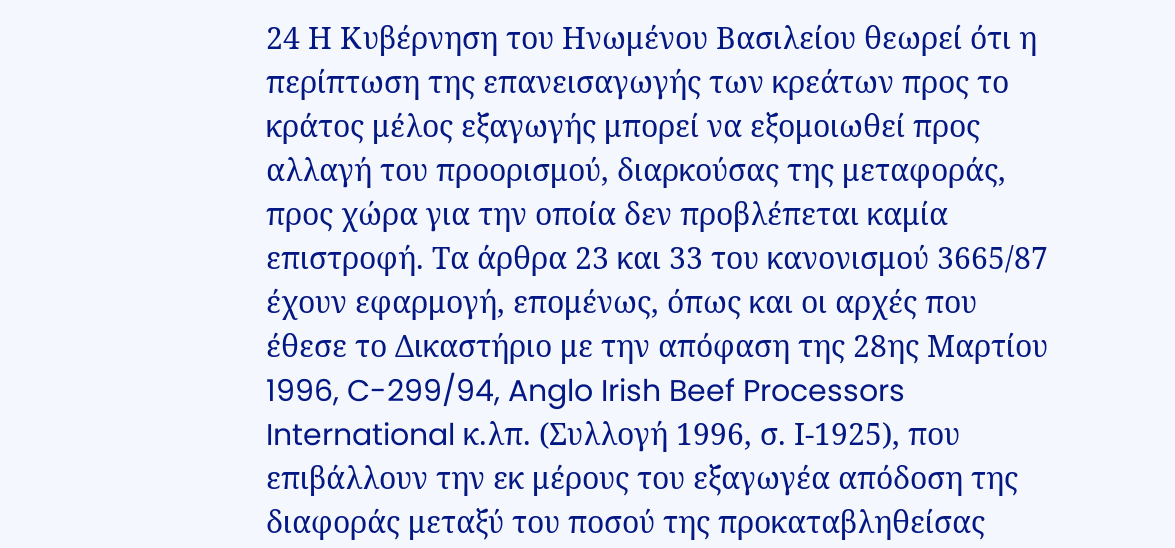24 Η Κυβέρνηση του Ηνωμένου Βασιλείου θεωρεί ότι η περίπτωση της επανεισαγωγής των κρεάτων προς το κράτος μέλος εξαγωγής μπορεί να εξομοιωθεί προς αλλαγή του προορισμού, διαρκούσας της μεταφοράς, προς χώρα για την οποία δεν προβλέπεται καμία επιστροφή. Τα άρθρα 23 και 33 του κανονισμού 3665/87 έχουν εφαρμογή, επομένως, όπως και οι αρχές που έθεσε το Δικαστήριο με την απόφαση της 28ης Μαρτίου 1996, C-299/94, Anglo Irish Beef Processors International κ.λπ. (Συλλογή 1996, σ. Ι-1925), που επιβάλλουν την εκ μέρους του εξαγωγέα απόδοση της διαφοράς μεταξύ του ποσού της προκαταβληθείσας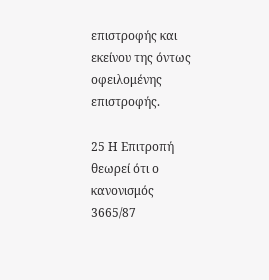επιστροφής και εκείνου της όντως οφειλομένης επιστροφής.

25 Η Επιτροπή θεωρεί ότι ο κανονισμός 3665/87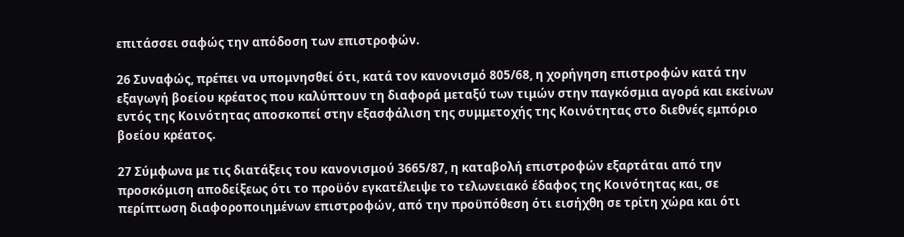επιτάσσει σαφώς την απόδοση των επιστροφών.

26 Συναφώς, πρέπει να υπομνησθεί ότι, κατά τον κανονισμό 805/68, η χορήγηση επιστροφών κατά την εξαγωγή βοείου κρέατος που καλύπτουν τη διαφορά μεταξύ των τιμών στην παγκόσμια αγορά και εκείνων εντός της Κοινότητας αποσκοπεί στην εξασφάλιση της συμμετοχής της Κοινότητας στο διεθνές εμπόριο βοείου κρέατος.

27 Σύμφωνα με τις διατάξεις του κανονισμού 3665/87, η καταβολή επιστροφών εξαρτάται από την προσκόμιση αποδείξεως ότι το προϋόν εγκατέλειψε το τελωνειακό έδαφος της Κοινότητας και, σε περίπτωση διαφοροποιημένων επιστροφών, από την προϋπόθεση ότι εισήχθη σε τρίτη χώρα και ότι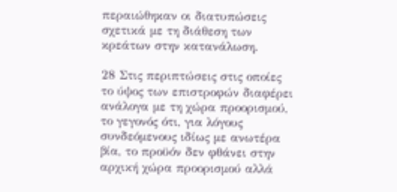περαιώθηκαν οι διατυπώσεις σχετικά με τη διάθεση των κρεάτων στην κατανάλωση.

28 Στις περιπτώσεις στις οποίες το ύψος των επιστροφών διαφέρει ανάλογα με τη χώρα προορισμού, το γεγονός ότι, για λόγους συνδεόμενους ιδίως με ανωτέρα βία, το προϋόν δεν φθάνει στην αρχική χώρα προορισμού αλλά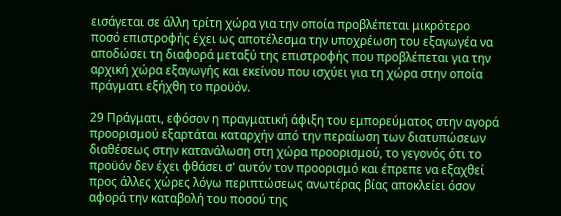εισάγεται σε άλλη τρίτη χώρα για την οποία προβλέπεται μικρότερο ποσό επιστροφής έχει ως αποτέλεσμα την υποχρέωση του εξαγωγέα να αποδώσει τη διαφορά μεταξύ της επιστροφής που προβλέπεται για την αρχική χώρα εξαγωγής και εκείνου που ισχύει για τη χώρα στην οποία πράγματι εξήχθη το προϋόν.

29 Πράγματι, εφόσον η πραγματική άφιξη του εμπορεύματος στην αγορά προορισμού εξαρτάται καταρχήν από την περαίωση των διατυπώσεων διαθέσεως στην κατανάλωση στη χώρα προορισμού, το γεγονός ότι το προϋόν δεν έχει φθάσει σ' αυτόν τον προορισμό και έπρεπε να εξαχθεί προς άλλες χώρες λόγω περιπτώσεως ανωτέρας βίας αποκλείει όσον αφορά την καταβολή του ποσού της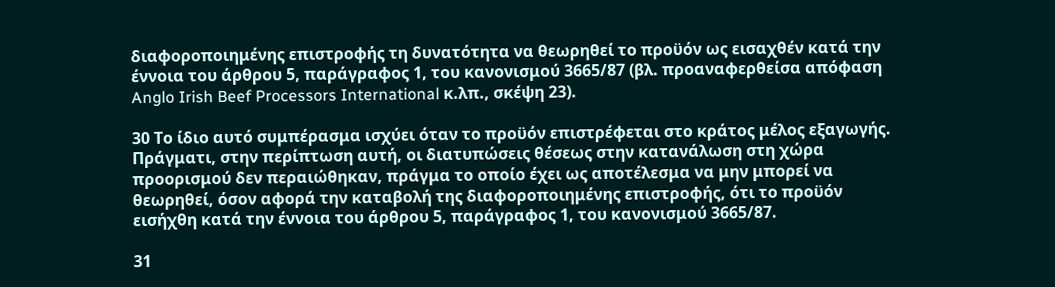διαφοροποιημένης επιστροφής τη δυνατότητα να θεωρηθεί το προϋόν ως εισαχθέν κατά την έννοια του άρθρου 5, παράγραφος 1, του κανονισμού 3665/87 (βλ. προαναφερθείσα απόφαση Anglo Irish Beef Processors International κ.λπ., σκέψη 23).

30 Το ίδιο αυτό συμπέρασμα ισχύει όταν το προϋόν επιστρέφεται στο κράτος μέλος εξαγωγής. Πράγματι, στην περίπτωση αυτή, οι διατυπώσεις θέσεως στην κατανάλωση στη χώρα προορισμού δεν περαιώθηκαν, πράγμα το οποίο έχει ως αποτέλεσμα να μην μπορεί να θεωρηθεί, όσον αφορά την καταβολή της διαφοροποιημένης επιστροφής, ότι το προϋόν εισήχθη κατά την έννοια του άρθρου 5, παράγραφος 1, του κανονισμού 3665/87.

31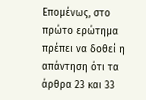Επομένως, στο πρώτο ερώτημα πρέπει να δοθεί η απάντηση ότι τα άρθρα 23 και 33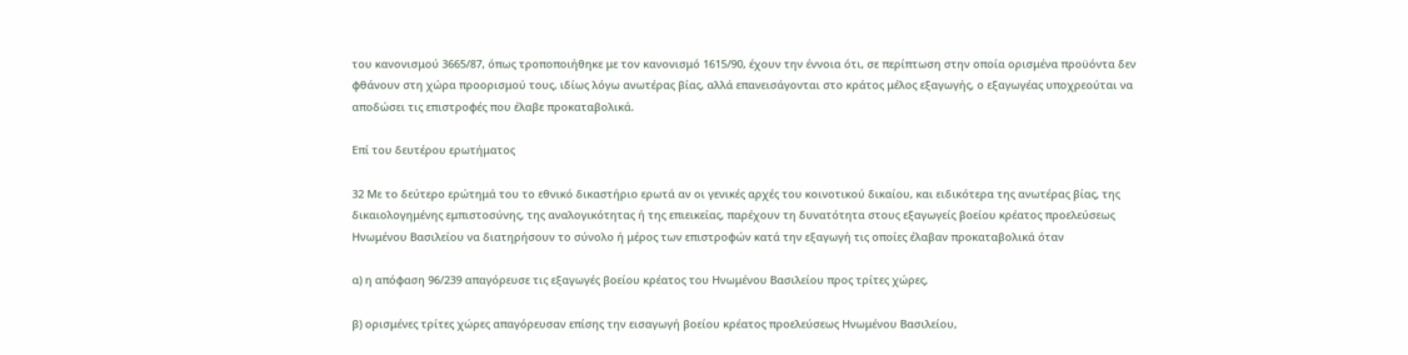του κανονισμού 3665/87, όπως τροποποιήθηκε με τον κανονισμό 1615/90, έχουν την έννοια ότι, σε περίπτωση στην οποία ορισμένα προϋόντα δεν φθάνουν στη χώρα προορισμού τους, ιδίως λόγω ανωτέρας βίας, αλλά επανεισάγονται στο κράτος μέλος εξαγωγής, ο εξαγωγέας υποχρεούται να αποδώσει τις επιστροφές που έλαβε προκαταβολικά.

Επί του δευτέρου ερωτήματος

32 Με το δεύτερο ερώτημά του το εθνικό δικαστήριο ερωτά αν οι γενικές αρχές του κοινοτικού δικαίου, και ειδικότερα της ανωτέρας βίας, της δικαιολογημένης εμπιστοσύνης, της αναλογικότητας ή της επιεικείας, παρέχουν τη δυνατότητα στους εξαγωγείς βοείου κρέατος προελεύσεως Ηνωμένου Βασιλείου να διατηρήσουν το σύνολο ή μέρος των επιστροφών κατά την εξαγωγή τις οποίες έλαβαν προκαταβολικά όταν

α) η απόφαση 96/239 απαγόρευσε τις εξαγωγές βοείου κρέατος του Ηνωμένου Βασιλείου προς τρίτες χώρες,

β) ορισμένες τρίτες χώρες απαγόρευσαν επίσης την εισαγωγή βοείου κρέατος προελεύσεως Ηνωμένου Βασιλείου,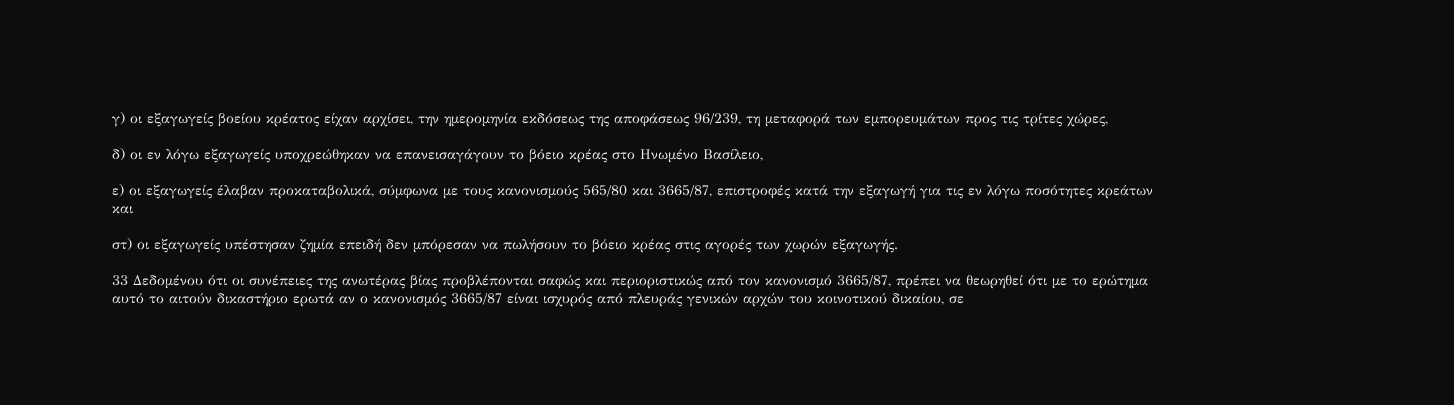γ) οι εξαγωγείς βοείου κρέατος είχαν αρχίσει, την ημερομηνία εκδόσεως της αποφάσεως 96/239, τη μεταφορά των εμπορευμάτων προς τις τρίτες χώρες,

δ) οι εν λόγω εξαγωγείς υποχρεώθηκαν να επανεισαγάγουν το βόειο κρέας στο Ηνωμένο Βασίλειο,

ε) οι εξαγωγείς έλαβαν προκαταβολικά, σύμφωνα με τους κανονισμούς 565/80 και 3665/87, επιστροφές κατά την εξαγωγή για τις εν λόγω ποσότητες κρεάτων και

στ) οι εξαγωγείς υπέστησαν ζημία επειδή δεν μπόρεσαν να πωλήσουν το βόειο κρέας στις αγορές των χωρών εξαγωγής.

33 Δεδομένου ότι οι συνέπειες της ανωτέρας βίας προβλέπονται σαφώς και περιοριστικώς από τον κανονισμό 3665/87, πρέπει να θεωρηθεί ότι με το ερώτημα αυτό το αιτούν δικαστήριο ερωτά αν ο κανονισμός 3665/87 είναι ισχυρός από πλευράς γενικών αρχών του κοινοτικού δικαίου, σε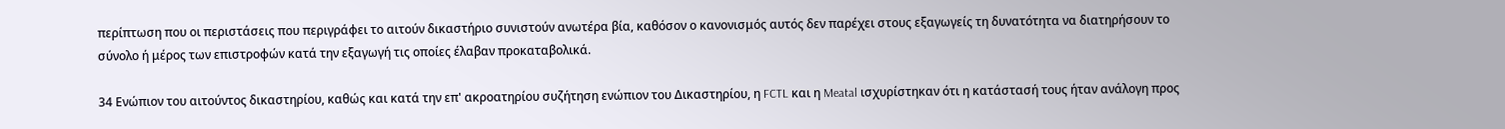περίπτωση που οι περιστάσεις που περιγράφει το αιτούν δικαστήριο συνιστούν ανωτέρα βία, καθόσον ο κανονισμός αυτός δεν παρέχει στους εξαγωγείς τη δυνατότητα να διατηρήσουν το σύνολο ή μέρος των επιστροφών κατά την εξαγωγή τις οποίες έλαβαν προκαταβολικά.

34 Ενώπιον του αιτούντος δικαστηρίου, καθώς και κατά την επ' ακροατηρίου συζήτηση ενώπιον του Δικαστηρίου, η FCTL και η Meatal ισχυρίστηκαν ότι η κατάστασή τους ήταν ανάλογη προς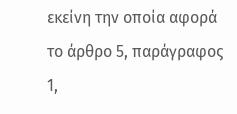εκείνη την οποία αφορά το άρθρο 5, παράγραφος 1,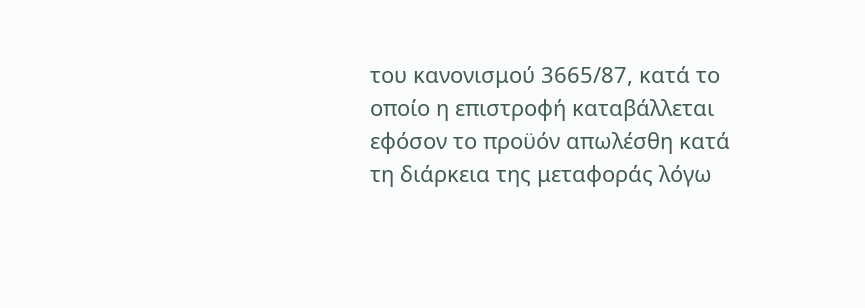του κανονισμού 3665/87, κατά το οποίο η επιστροφή καταβάλλεται εφόσον το προϋόν απωλέσθη κατά τη διάρκεια της μεταφοράς λόγω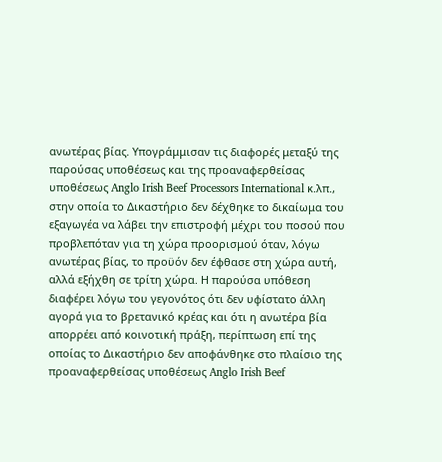ανωτέρας βίας. Υπογράμμισαν τις διαφορές μεταξύ της παρούσας υποθέσεως και της προαναφερθείσας υποθέσεως Anglo Irish Beef Processors International κ.λπ., στην οποία το Δικαστήριο δεν δέχθηκε το δικαίωμα του εξαγωγέα να λάβει την επιστροφή μέχρι του ποσού που προβλεπόταν για τη χώρα προορισμού όταν, λόγω ανωτέρας βίας, το προϋόν δεν έφθασε στη χώρα αυτή, αλλά εξήχθη σε τρίτη χώρα. Η παρούσα υπόθεση διαφέρει λόγω του γεγονότος ότι δεν υφίστατο άλλη αγορά για το βρετανικό κρέας και ότι η ανωτέρα βία απορρέει από κοινοτική πράξη, περίπτωση επί της οποίας το Δικαστήριο δεν αποφάνθηκε στο πλαίσιο της προαναφερθείσας υποθέσεως Anglo Irish Beef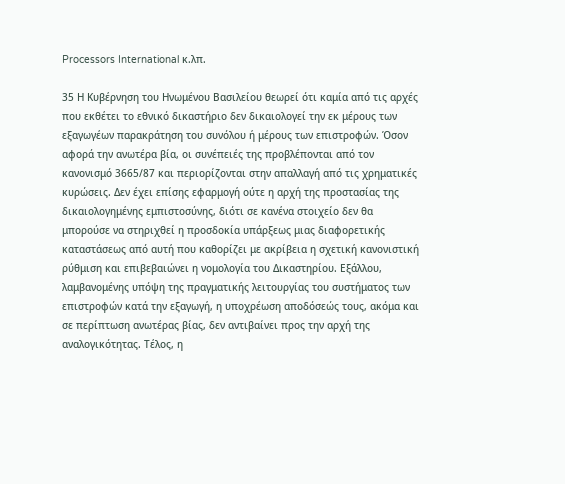Processors International κ.λπ.

35 Η Κυβέρνηση του Ηνωμένου Βασιλείου θεωρεί ότι καμία από τις αρχές που εκθέτει το εθνικό δικαστήριο δεν δικαιολογεί την εκ μέρους των εξαγωγέων παρακράτηση του συνόλου ή μέρους των επιστροφών. Όσον αφορά την ανωτέρα βία, οι συνέπειές της προβλέπονται από τον κανονισμό 3665/87 και περιορίζονται στην απαλλαγή από τις χρηματικές κυρώσεις. Δεν έχει επίσης εφαρμογή ούτε η αρχή της προστασίας της δικαιολογημένης εμπιστοσύνης, διότι σε κανένα στοιχείο δεν θα μπορούσε να στηριχθεί η προσδοκία υπάρξεως μιας διαφορετικής καταστάσεως από αυτή που καθορίζει με ακρίβεια η σχετική κανονιστική ρύθμιση και επιβεβαιώνει η νομολογία του Δικαστηρίου. Εξάλλου, λαμβανομένης υπόψη της πραγματικής λειτουργίας του συστήματος των επιστροφών κατά την εξαγωγή, η υποχρέωση αποδόσεώς τους, ακόμα και σε περίπτωση ανωτέρας βίας, δεν αντιβαίνει προς την αρχή της αναλογικότητας. Τέλος, η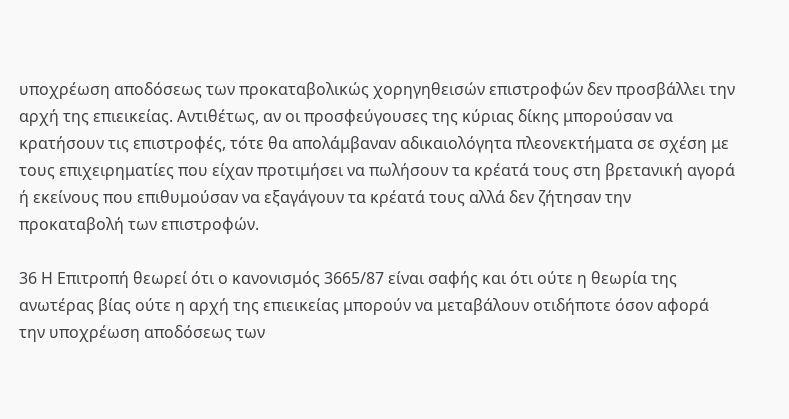υποχρέωση αποδόσεως των προκαταβολικώς χορηγηθεισών επιστροφών δεν προσβάλλει την αρχή της επιεικείας. Αντιθέτως, αν οι προσφεύγουσες της κύριας δίκης μπορούσαν να κρατήσουν τις επιστροφές, τότε θα απολάμβαναν αδικαιολόγητα πλεονεκτήματα σε σχέση με τους επιχειρηματίες που είχαν προτιμήσει να πωλήσουν τα κρέατά τους στη βρετανική αγορά ή εκείνους που επιθυμούσαν να εξαγάγουν τα κρέατά τους αλλά δεν ζήτησαν την προκαταβολή των επιστροφών.

36 Η Επιτροπή θεωρεί ότι ο κανονισμός 3665/87 είναι σαφής και ότι ούτε η θεωρία της ανωτέρας βίας ούτε η αρχή της επιεικείας μπορούν να μεταβάλουν οτιδήποτε όσον αφορά την υποχρέωση αποδόσεως των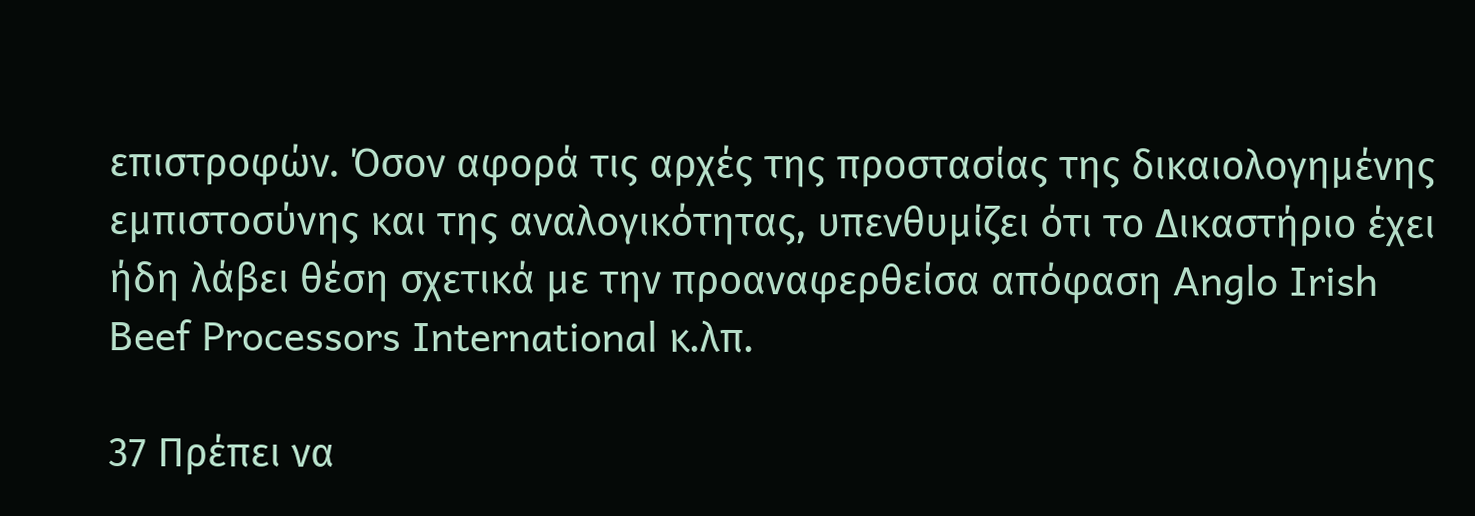επιστροφών. Όσον αφορά τις αρχές της προστασίας της δικαιολογημένης εμπιστοσύνης και της αναλογικότητας, υπενθυμίζει ότι το Δικαστήριο έχει ήδη λάβει θέση σχετικά με την προαναφερθείσα απόφαση Anglo Irish Beef Processors International κ.λπ.

37 Πρέπει να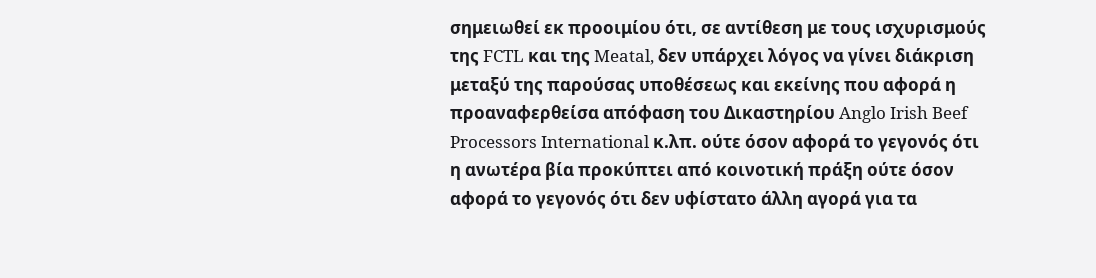σημειωθεί εκ προοιμίου ότι, σε αντίθεση με τους ισχυρισμούς της FCTL και της Meatal, δεν υπάρχει λόγος να γίνει διάκριση μεταξύ της παρούσας υποθέσεως και εκείνης που αφορά η προαναφερθείσα απόφαση του Δικαστηρίου Anglo Irish Beef Processors International κ.λπ. ούτε όσον αφορά το γεγονός ότι η ανωτέρα βία προκύπτει από κοινοτική πράξη ούτε όσον αφορά το γεγονός ότι δεν υφίστατο άλλη αγορά για τα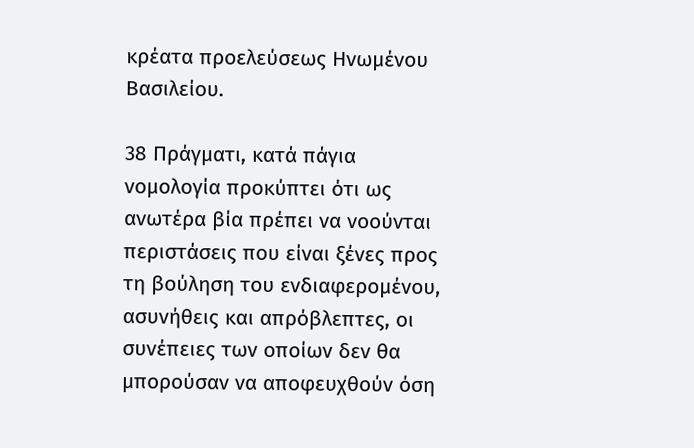κρέατα προελεύσεως Ηνωμένου Βασιλείου.

38 Πράγματι, κατά πάγια νομολογία προκύπτει ότι ως ανωτέρα βία πρέπει να νοούνται περιστάσεις που είναι ξένες προς τη βούληση του ενδιαφερομένου, ασυνήθεις και απρόβλεπτες, οι συνέπειες των οποίων δεν θα μπορούσαν να αποφευχθούν όση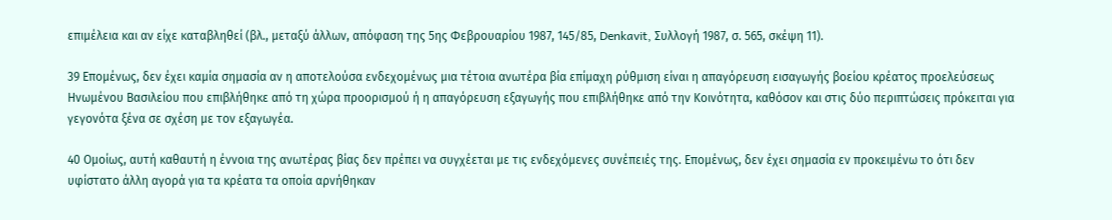επιμέλεια και αν είχε καταβληθεί (βλ., μεταξύ άλλων, απόφαση της 5ης Φεβρουαρίου 1987, 145/85, Denkavit, Συλλογή 1987, σ. 565, σκέψη 11).

39 Επομένως, δεν έχει καμία σημασία αν η αποτελούσα ενδεχομένως μια τέτοια ανωτέρα βία επίμαχη ρύθμιση είναι η απαγόρευση εισαγωγής βοείου κρέατος προελεύσεως Ηνωμένου Βασιλείου που επιβλήθηκε από τη χώρα προορισμού ή η απαγόρευση εξαγωγής που επιβλήθηκε από την Κοινότητα, καθόσον και στις δύο περιπτώσεις πρόκειται για γεγονότα ξένα σε σχέση με τον εξαγωγέα.

40 Ομοίως, αυτή καθαυτή η έννοια της ανωτέρας βίας δεν πρέπει να συγχέεται με τις ενδεχόμενες συνέπειές της. Επομένως, δεν έχει σημασία εν προκειμένω το ότι δεν υφίστατο άλλη αγορά για τα κρέατα τα οποία αρνήθηκαν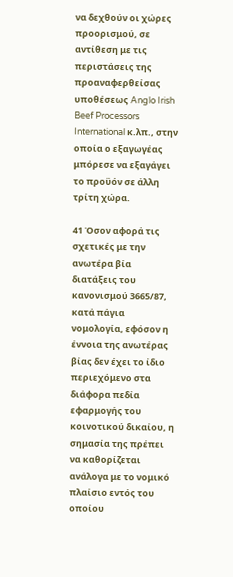να δεχθούν οι χώρες προορισμού, σε αντίθεση με τις περιστάσεις της προαναφερθείσας υποθέσεως Anglo Irish Beef Processors International κ.λπ., στην οποία ο εξαγωγέας μπόρεσε να εξαγάγει το προϋόν σε άλλη τρίτη χώρα.

41 Όσον αφορά τις σχετικές με την ανωτέρα βία διατάξεις του κανονισμού 3665/87, κατά πάγια νομολογία, εφόσον η έννοια της ανωτέρας βίας δεν έχει το ίδιο περιεχόμενο στα διάφορα πεδία εφαρμογής του κοινοτικού δικαίου, η σημασία της πρέπει να καθορίζεται ανάλογα με το νομικό πλαίσιο εντός του οποίου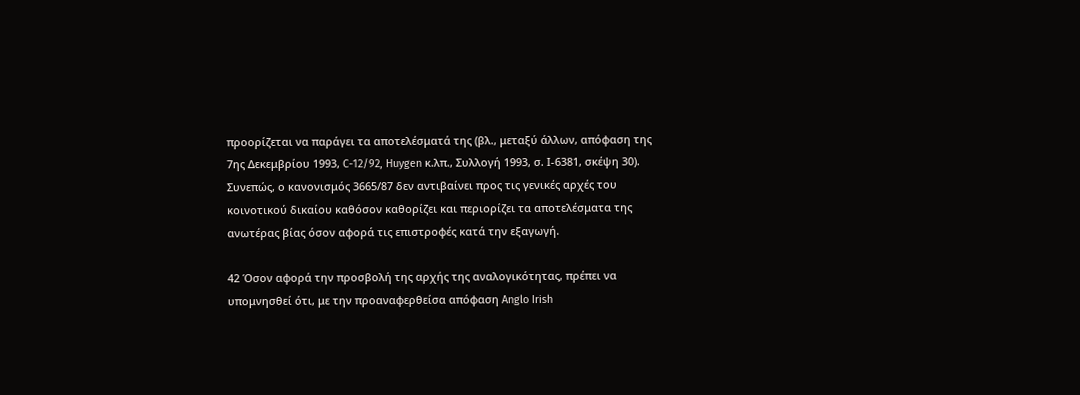προορίζεται να παράγει τα αποτελέσματά της (βλ., μεταξύ άλλων, απόφαση της 7ης Δεκεμβρίου 1993, C-12/92, Huygen κ.λπ., Συλλογή 1993, σ. Ι-6381, σκέψη 30). Συνεπώς, ο κανονισμός 3665/87 δεν αντιβαίνει προς τις γενικές αρχές του κοινοτικού δικαίου καθόσον καθορίζει και περιορίζει τα αποτελέσματα της ανωτέρας βίας όσον αφορά τις επιστροφές κατά την εξαγωγή.

42 Όσον αφορά την προσβολή της αρχής της αναλογικότητας, πρέπει να υπομνησθεί ότι, με την προαναφερθείσα απόφαση Anglo Irish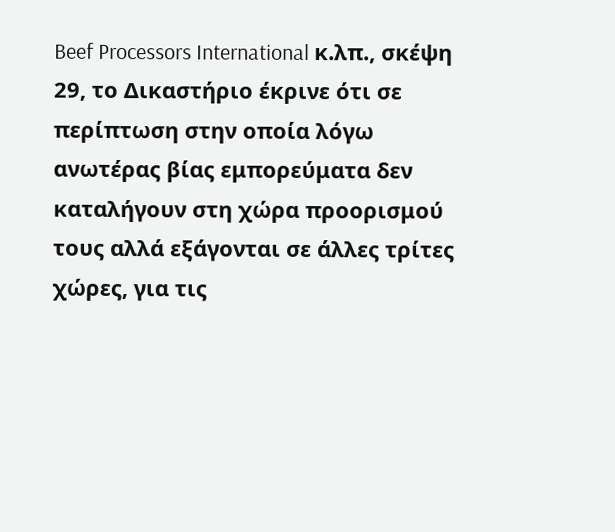Beef Processors International κ.λπ., σκέψη 29, το Δικαστήριο έκρινε ότι σε περίπτωση στην οποία λόγω ανωτέρας βίας εμπορεύματα δεν καταλήγουν στη χώρα προορισμού τους αλλά εξάγονται σε άλλες τρίτες χώρες, για τις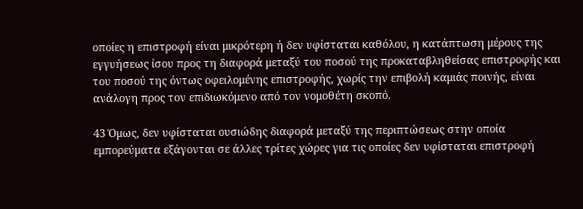οποίες η επιστροφή είναι μικρότερη ή δεν υφίσταται καθόλου, η κατάπτωση μέρους της εγγυήσεως ίσου προς τη διαφορά μεταξύ του ποσού της προκαταβληθείσας επιστροφής και του ποσού της όντως οφειλομένης επιστροφής, χωρίς την επιβολή καμιάς ποινής, είναι ανάλογη προς τον επιδιωκόμενο από τον νομοθέτη σκοπό.

43 Όμως, δεν υφίσταται ουσιώδης διαφορά μεταξύ της περιπτώσεως στην οποία εμπορεύματα εξάγονται σε άλλες τρίτες χώρες για τις οποίες δεν υφίσταται επιστροφή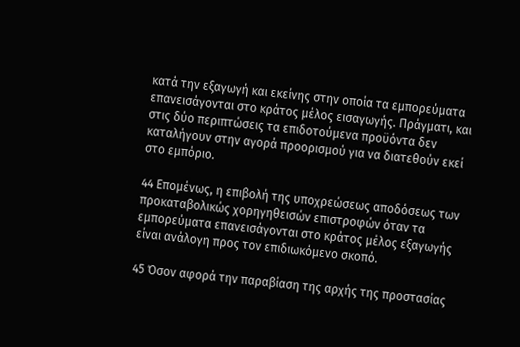κατά την εξαγωγή και εκείνης στην οποία τα εμπορεύματα επανεισάγονται στο κράτος μέλος εισαγωγής. Πράγματι, και στις δύο περιπτώσεις τα επιδοτούμενα προϋόντα δεν καταλήγουν στην αγορά προορισμού για να διατεθούν εκεί στο εμπόριο.

44 Επομένως, η επιβολή της υποχρεώσεως αποδόσεως των προκαταβολικώς χορηγηθεισών επιστροφών όταν τα εμπορεύματα επανεισάγονται στο κράτος μέλος εξαγωγής είναι ανάλογη προς τον επιδιωκόμενο σκοπό.

45 Όσον αφορά την παραβίαση της αρχής της προστασίας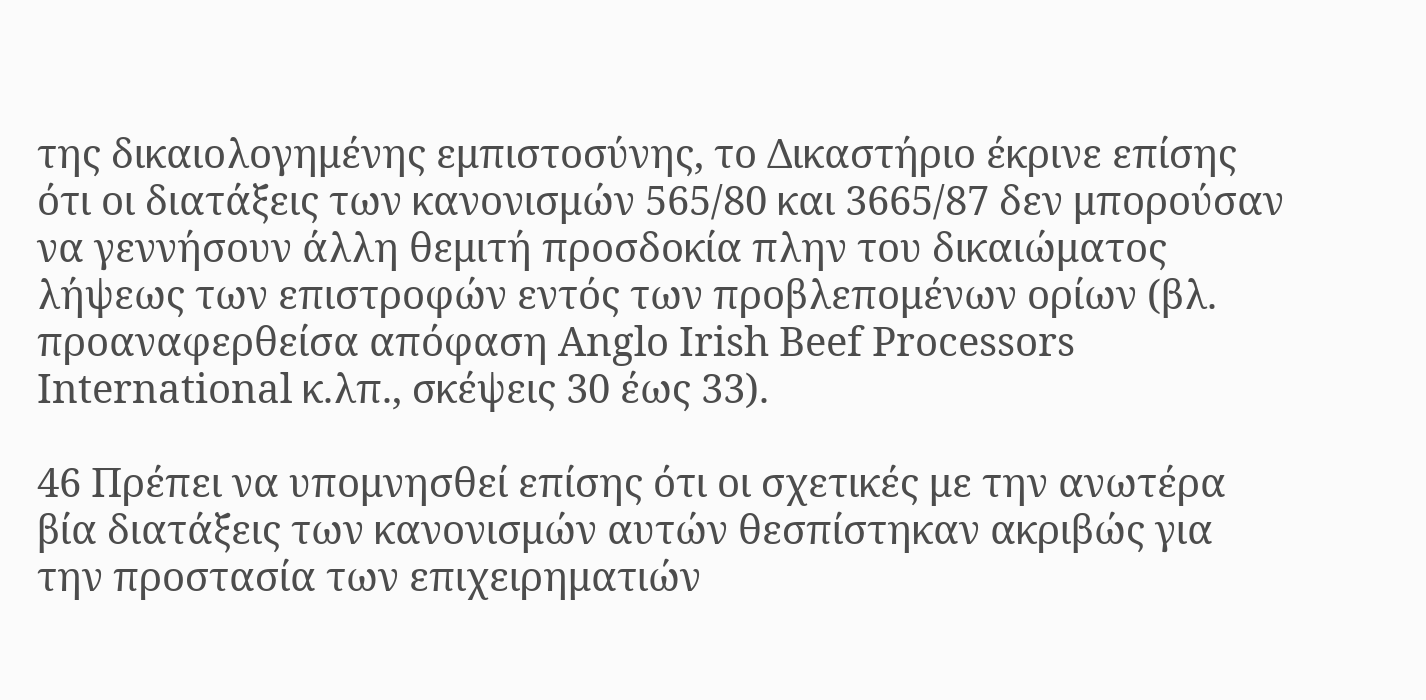της δικαιολογημένης εμπιστοσύνης, το Δικαστήριο έκρινε επίσης ότι οι διατάξεις των κανονισμών 565/80 και 3665/87 δεν μπορούσαν να γεννήσουν άλλη θεμιτή προσδοκία πλην του δικαιώματος λήψεως των επιστροφών εντός των προβλεπομένων ορίων (βλ. προαναφερθείσα απόφαση Anglo Irish Beef Processors International κ.λπ., σκέψεις 30 έως 33).

46 Πρέπει να υπομνησθεί επίσης ότι οι σχετικές με την ανωτέρα βία διατάξεις των κανονισμών αυτών θεσπίστηκαν ακριβώς για την προστασία των επιχειρηματιών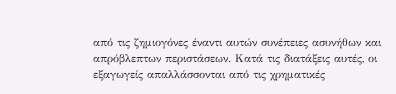από τις ζημιογόνες έναντι αυτών συνέπειες ασυνήθων και απρόβλεπτων περιστάσεων. Κατά τις διατάξεις αυτές, οι εξαγωγείς απαλλάσσονται από τις χρηματικές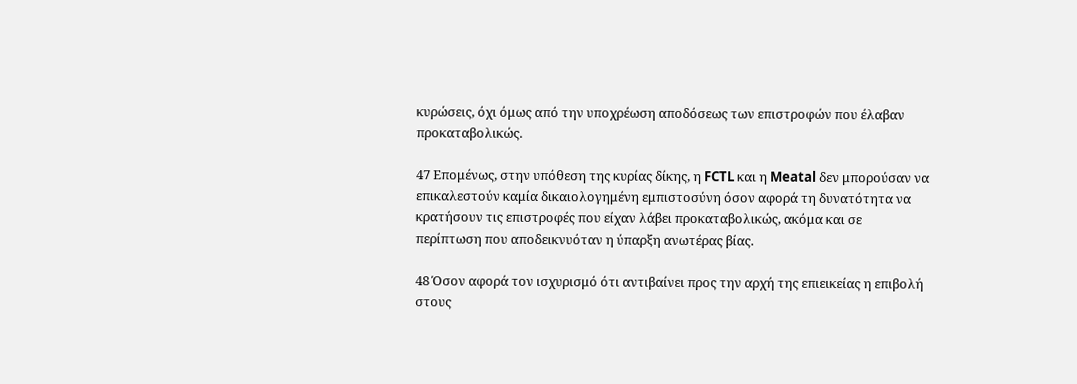κυρώσεις, όχι όμως από την υποχρέωση αποδόσεως των επιστροφών που έλαβαν προκαταβολικώς.

47 Επομένως, στην υπόθεση της κυρίας δίκης, η FCTL και η Meatal δεν μπορούσαν να επικαλεστούν καμία δικαιολογημένη εμπιστοσύνη όσον αφορά τη δυνατότητα να κρατήσουν τις επιστροφές που είχαν λάβει προκαταβολικώς, ακόμα και σε περίπτωση που αποδεικνυόταν η ύπαρξη ανωτέρας βίας.

48 Όσον αφορά τον ισχυρισμό ότι αντιβαίνει προς την αρχή της επιεικείας η επιβολή στους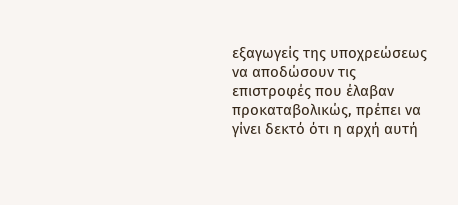εξαγωγείς της υποχρεώσεως να αποδώσουν τις επιστροφές που έλαβαν προκαταβολικώς, πρέπει να γίνει δεκτό ότι η αρχή αυτή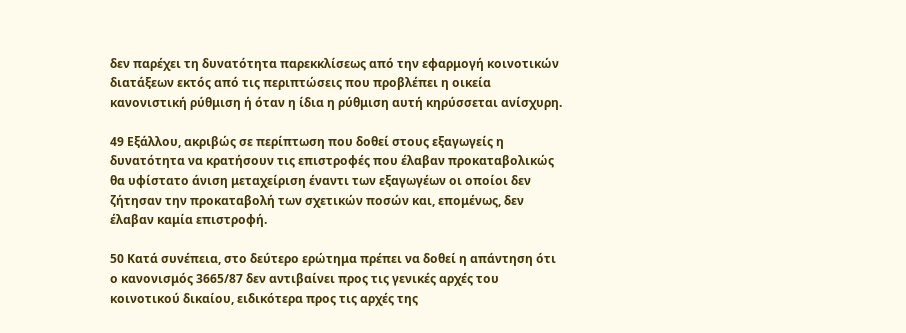δεν παρέχει τη δυνατότητα παρεκκλίσεως από την εφαρμογή κοινοτικών διατάξεων εκτός από τις περιπτώσεις που προβλέπει η οικεία κανονιστική ρύθμιση ή όταν η ίδια η ρύθμιση αυτή κηρύσσεται ανίσχυρη.

49 Εξάλλου, ακριβώς σε περίπτωση που δοθεί στους εξαγωγείς η δυνατότητα να κρατήσουν τις επιστροφές που έλαβαν προκαταβολικώς θα υφίστατο άνιση μεταχείριση έναντι των εξαγωγέων οι οποίοι δεν ζήτησαν την προκαταβολή των σχετικών ποσών και, επομένως, δεν έλαβαν καμία επιστροφή.

50 Κατά συνέπεια, στο δεύτερο ερώτημα πρέπει να δοθεί η απάντηση ότι ο κανονισμός 3665/87 δεν αντιβαίνει προς τις γενικές αρχές του κοινοτικού δικαίου, ειδικότερα προς τις αρχές της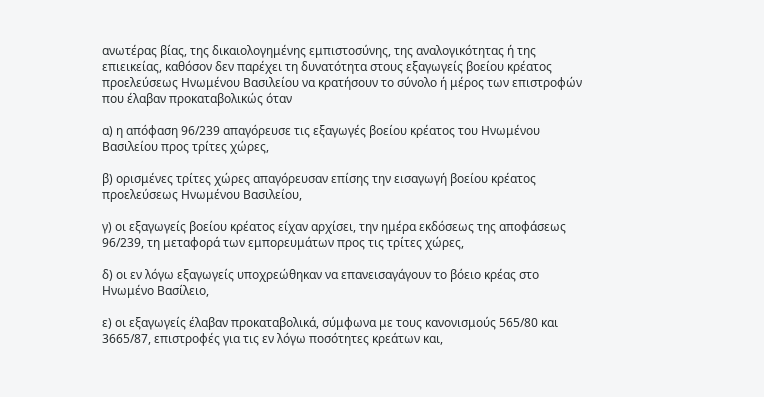ανωτέρας βίας, της δικαιολογημένης εμπιστοσύνης, της αναλογικότητας ή της επιεικείας, καθόσον δεν παρέχει τη δυνατότητα στους εξαγωγείς βοείου κρέατος προελεύσεως Ηνωμένου Βασιλείου να κρατήσουν το σύνολο ή μέρος των επιστροφών που έλαβαν προκαταβολικώς όταν

α) η απόφαση 96/239 απαγόρευσε τις εξαγωγές βοείου κρέατος του Ηνωμένου Βασιλείου προς τρίτες χώρες,

β) ορισμένες τρίτες χώρες απαγόρευσαν επίσης την εισαγωγή βοείου κρέατος προελεύσεως Ηνωμένου Βασιλείου,

γ) οι εξαγωγείς βοείου κρέατος είχαν αρχίσει, την ημέρα εκδόσεως της αποφάσεως 96/239, τη μεταφορά των εμπορευμάτων προς τις τρίτες χώρες,

δ) οι εν λόγω εξαγωγείς υποχρεώθηκαν να επανεισαγάγουν το βόειο κρέας στο Ηνωμένο Βασίλειο,

ε) οι εξαγωγείς έλαβαν προκαταβολικά, σύμφωνα με τους κανονισμούς 565/80 και 3665/87, επιστροφές για τις εν λόγω ποσότητες κρεάτων και,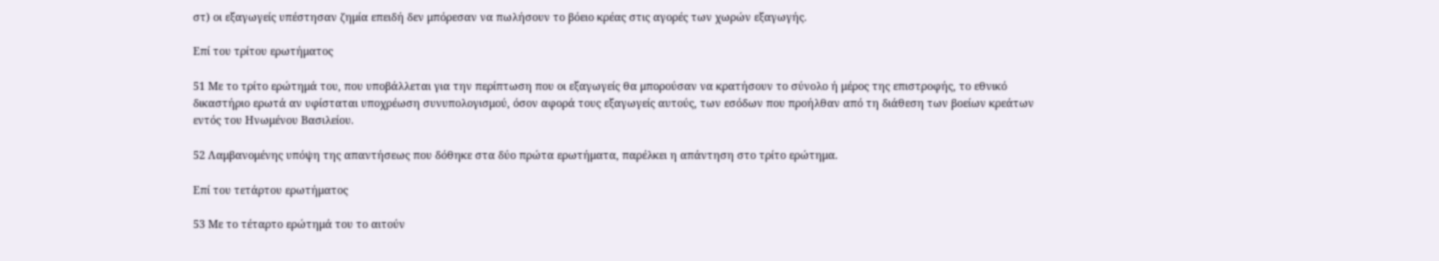στ) οι εξαγωγείς υπέστησαν ζημία επειδή δεν μπόρεσαν να πωλήσουν το βόειο κρέας στις αγορές των χωρών εξαγωγής.

Επί του τρίτου ερωτήματος

51 Με το τρίτο ερώτημά του, που υποβάλλεται για την περίπτωση που οι εξαγωγείς θα μπορούσαν να κρατήσουν το σύνολο ή μέρος της επιστροφής, το εθνικό δικαστήριο ερωτά αν υφίσταται υποχρέωση συνυπολογισμού, όσον αφορά τους εξαγωγείς αυτούς, των εσόδων που προήλθαν από τη διάθεση των βοείων κρεάτων εντός του Ηνωμένου Βασιλείου.

52 Λαμβανομένης υπόψη της απαντήσεως που δόθηκε στα δύο πρώτα ερωτήματα, παρέλκει η απάντηση στο τρίτο ερώτημα.

Επί του τετάρτου ερωτήματος

53 Με το τέταρτο ερώτημά του το αιτούν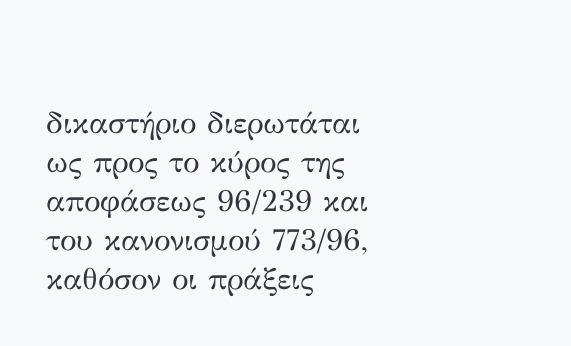δικαστήριο διερωτάται ως προς το κύρος της αποφάσεως 96/239 και του κανονισμού 773/96, καθόσον οι πράξεις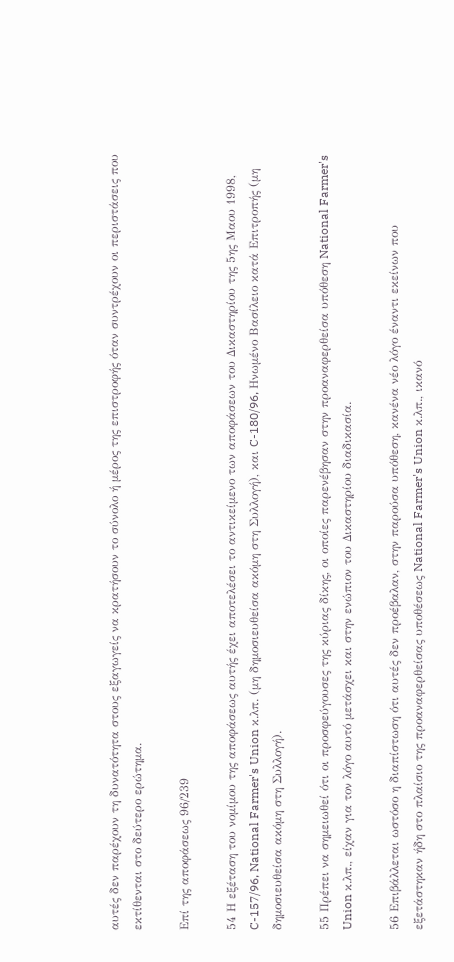αυτές δεν παρέχουν τη δυνατότητα στους εξαγωγείς να κρατήσουν το σύνολο ή μέρος της επιστροφής όταν συντρέχουν οι περιστάσεις που εκτίθενται στο δεύτερο ερώτημα.

Επί της αποφάσεως 96/239

54 Η εξέταση του νομίμου της αποφάσεως αυτής έχει αποτελέσει το αντικείμενο των αποφάσεων του Δικαστηρίου της 5ης Μαου 1998, C-157/96, National Farmer's Union κ.λπ. (μη δημοσιευθείσα ακόμη στη Συλλογή), και C-180/96, Ηνωμένο Βασίλειο κατά Επιτροπής (μη δημοσιευθείσα ακόμη στη Συλλογή).

55 Πρέπει να σημειωθεί ότι οι προσφεύγουσες της κύριας δίκης, οι οποίες παρενέβησαν στην προαναφερθείσα υπόθεση National Farmer's Union κ.λπ., είχαν για τον λόγο αυτό μετάσχει και στην ενώπιον του Δικαστηρίου διαδικασία.

56 Επιβάλλεται ωστόσο η διαπίστωση ότι αυτές δεν προέβαλαν, στην παρούσα υπόθεση, κανένα νέο λόγο έναντι εκείνων που εξετάστηκαν ήδη στο πλαίσιο της προαναφερθείσας υποθέσεως National Farmer's Union κ.λπ., ικανό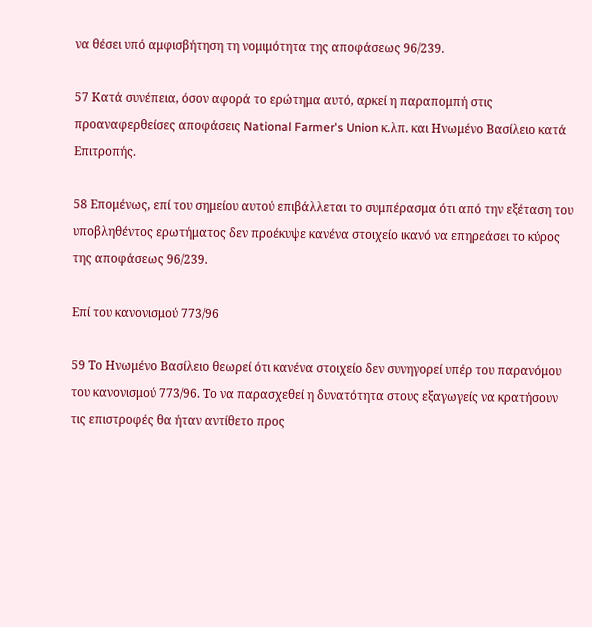να θέσει υπό αμφισβήτηση τη νομιμότητα της αποφάσεως 96/239.

57 Κατά συνέπεια, όσον αφορά το ερώτημα αυτό, αρκεί η παραπομπή στις προαναφερθείσες αποφάσεις National Farmer's Union κ.λπ. και Ηνωμένο Βασίλειο κατά Επιτροπής.

58 Επομένως, επί του σημείου αυτού επιβάλλεται το συμπέρασμα ότι από την εξέταση του υποβληθέντος ερωτήματος δεν προέκυψε κανένα στοιχείο ικανό να επηρεάσει το κύρος της αποφάσεως 96/239.

Επί του κανονισμού 773/96

59 Το Ηνωμένο Βασίλειο θεωρεί ότι κανένα στοιχείο δεν συνηγορεί υπέρ του παρανόμου του κανονισμού 773/96. Το να παρασχεθεί η δυνατότητα στους εξαγωγείς να κρατήσουν τις επιστροφές θα ήταν αντίθετο προς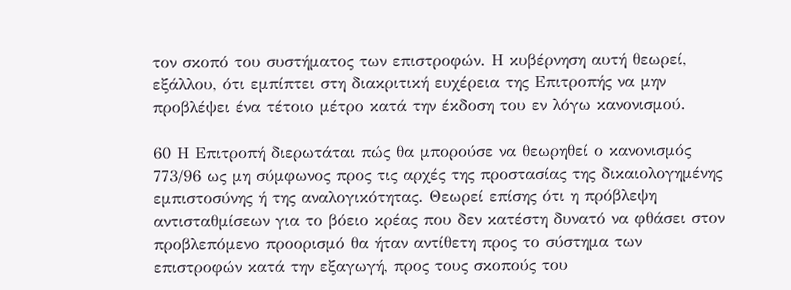τον σκοπό του συστήματος των επιστροφών. Η κυβέρνηση αυτή θεωρεί, εξάλλου, ότι εμπίπτει στη διακριτική ευχέρεια της Επιτροπής να μην προβλέψει ένα τέτοιο μέτρο κατά την έκδοση του εν λόγω κανονισμού.

60 Η Επιτροπή διερωτάται πώς θα μπορούσε να θεωρηθεί ο κανονισμός 773/96 ως μη σύμφωνος προς τις αρχές της προστασίας της δικαιολογημένης εμπιστοσύνης ή της αναλογικότητας. Θεωρεί επίσης ότι η πρόβλεψη αντισταθμίσεων για το βόειο κρέας που δεν κατέστη δυνατό να φθάσει στον προβλεπόμενο προορισμό θα ήταν αντίθετη προς το σύστημα των επιστροφών κατά την εξαγωγή, προς τους σκοπούς του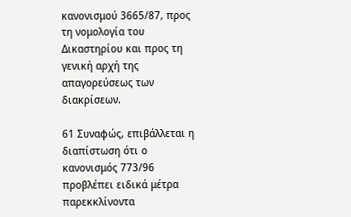κανονισμού 3665/87, προς τη νομολογία του Δικαστηρίου και προς τη γενική αρχή της απαγορεύσεως των διακρίσεων.

61 Συναφώς, επιβάλλεται η διαπίστωση ότι ο κανονισμός 773/96 προβλέπει ειδικά μέτρα παρεκκλίνοντα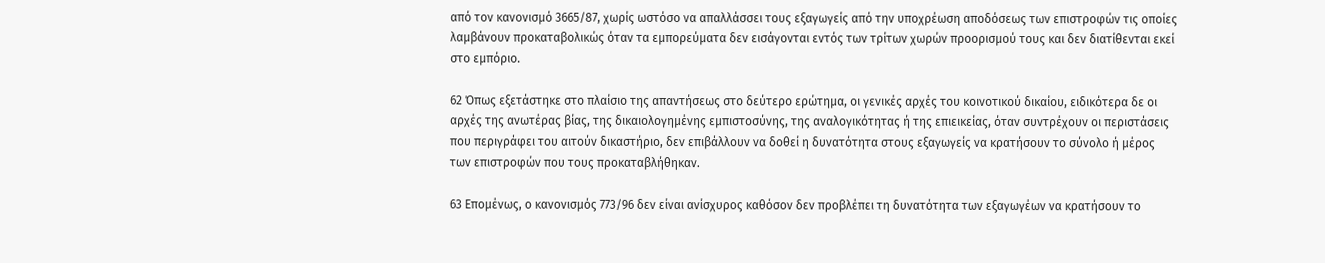από τον κανονισμό 3665/87, χωρίς ωστόσο να απαλλάσσει τους εξαγωγείς από την υποχρέωση αποδόσεως των επιστροφών τις οποίες λαμβάνουν προκαταβολικώς όταν τα εμπορεύματα δεν εισάγονται εντός των τρίτων χωρών προορισμού τους και δεν διατίθενται εκεί στο εμπόριο.

62 Όπως εξετάστηκε στο πλαίσιο της απαντήσεως στο δεύτερο ερώτημα, οι γενικές αρχές του κοινοτικού δικαίου, ειδικότερα δε οι αρχές της ανωτέρας βίας, της δικαιολογημένης εμπιστοσύνης, της αναλογικότητας ή της επιεικείας, όταν συντρέχουν οι περιστάσεις που περιγράφει του αιτούν δικαστήριο, δεν επιβάλλουν να δοθεί η δυνατότητα στους εξαγωγείς να κρατήσουν το σύνολο ή μέρος των επιστροφών που τους προκαταβλήθηκαν.

63 Επομένως, ο κανονισμός 773/96 δεν είναι ανίσχυρος καθόσον δεν προβλέπει τη δυνατότητα των εξαγωγέων να κρατήσουν το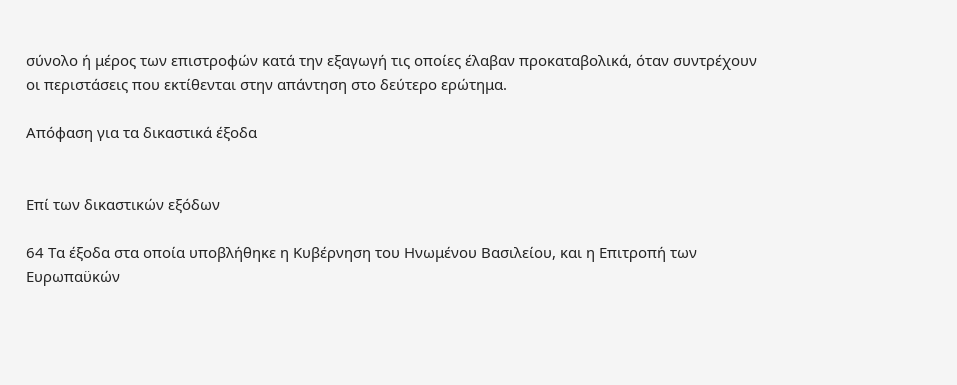σύνολο ή μέρος των επιστροφών κατά την εξαγωγή τις οποίες έλαβαν προκαταβολικά, όταν συντρέχουν οι περιστάσεις που εκτίθενται στην απάντηση στο δεύτερο ερώτημα.

Απόφαση για τα δικαστικά έξοδα


Επί των δικαστικών εξόδων

64 Τα έξοδα στα οποία υποβλήθηκε η Κυβέρνηση του Ηνωμένου Βασιλείου, και η Επιτροπή των Ευρωπαϋκών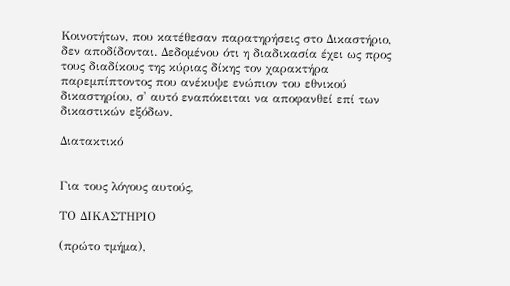Κοινοτήτων, που κατέθεσαν παρατηρήσεις στο Δικαστήριο, δεν αποδίδονται. Δεδομένου ότι η διαδικασία έχει ως προς τους διαδίκους της κύριας δίκης τον χαρακτήρα παρεμπίπτοντος που ανέκυψε ενώπιον του εθνικού δικαστηρίου, σ' αυτό εναπόκειται να αποφανθεί επί των δικαστικών εξόδων.

Διατακτικό


Για τους λόγους αυτούς,

ΤΟ ΔΙΚΑΣΤΗΡΙΟ

(πρώτο τμήμα),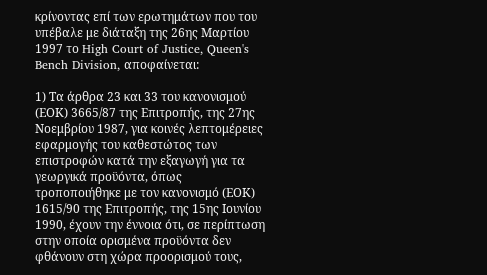κρίνοντας επί των ερωτημάτων που του υπέβαλε με διάταξη της 26ης Μαρτίου 1997 το High Court of Justice, Queen's Bench Division, αποφαίνεται:

1) Τα άρθρα 23 και 33 του κανονισμού (ΕΟΚ) 3665/87 της Επιτροπής, της 27ης Νοεμβρίου 1987, για κοινές λεπτομέρειες εφαρμογής του καθεστώτος των επιστροφών κατά την εξαγωγή για τα γεωργικά προϋόντα, όπως τροποποιήθηκε με τον κανονισμό (ΕΟΚ) 1615/90 της Επιτροπής, της 15ης Ιουνίου 1990, έχουν την έννοια ότι, σε περίπτωση στην οποία ορισμένα προϋόντα δεν φθάνουν στη χώρα προορισμού τους,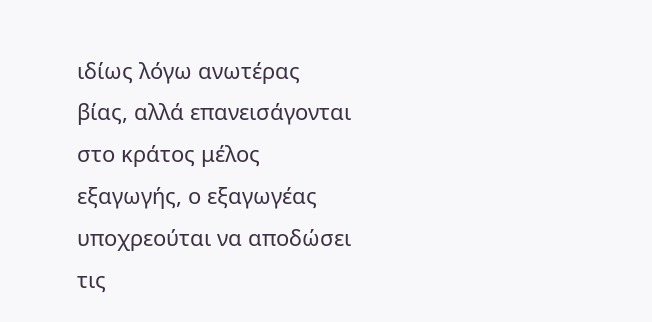ιδίως λόγω ανωτέρας βίας, αλλά επανεισάγονται στο κράτος μέλος εξαγωγής, ο εξαγωγέας υποχρεούται να αποδώσει τις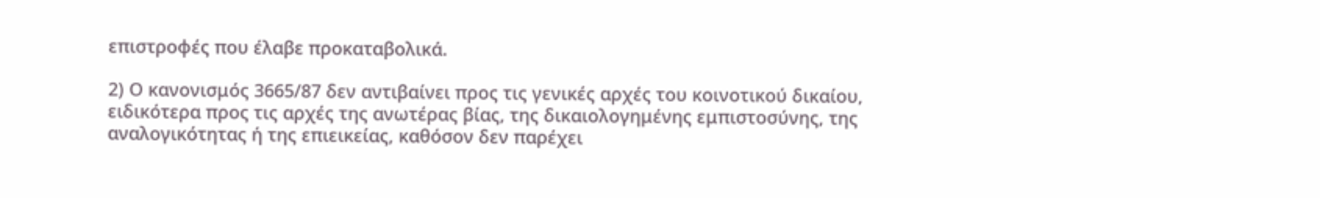επιστροφές που έλαβε προκαταβολικά.

2) Ο κανονισμός 3665/87 δεν αντιβαίνει προς τις γενικές αρχές του κοινοτικού δικαίου, ειδικότερα προς τις αρχές της ανωτέρας βίας, της δικαιολογημένης εμπιστοσύνης, της αναλογικότητας ή της επιεικείας, καθόσον δεν παρέχει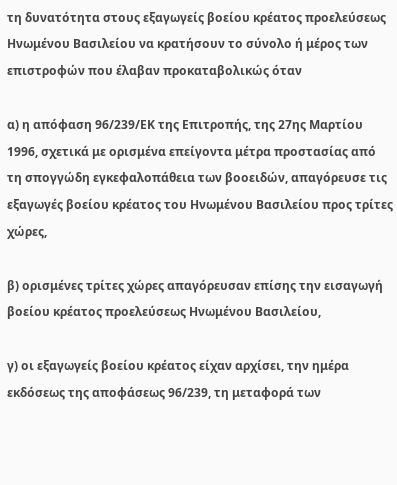τη δυνατότητα στους εξαγωγείς βοείου κρέατος προελεύσεως Ηνωμένου Βασιλείου να κρατήσουν το σύνολο ή μέρος των επιστροφών που έλαβαν προκαταβολικώς όταν

α) η απόφαση 96/239/ΕΚ της Επιτροπής, της 27ης Μαρτίου 1996, σχετικά με ορισμένα επείγοντα μέτρα προστασίας από τη σπογγώδη εγκεφαλοπάθεια των βοοειδών, απαγόρευσε τις εξαγωγές βοείου κρέατος του Ηνωμένου Βασιλείου προς τρίτες χώρες,

β) ορισμένες τρίτες χώρες απαγόρευσαν επίσης την εισαγωγή βοείου κρέατος προελεύσεως Ηνωμένου Βασιλείου,

γ) οι εξαγωγείς βοείου κρέατος είχαν αρχίσει, την ημέρα εκδόσεως της αποφάσεως 96/239, τη μεταφορά των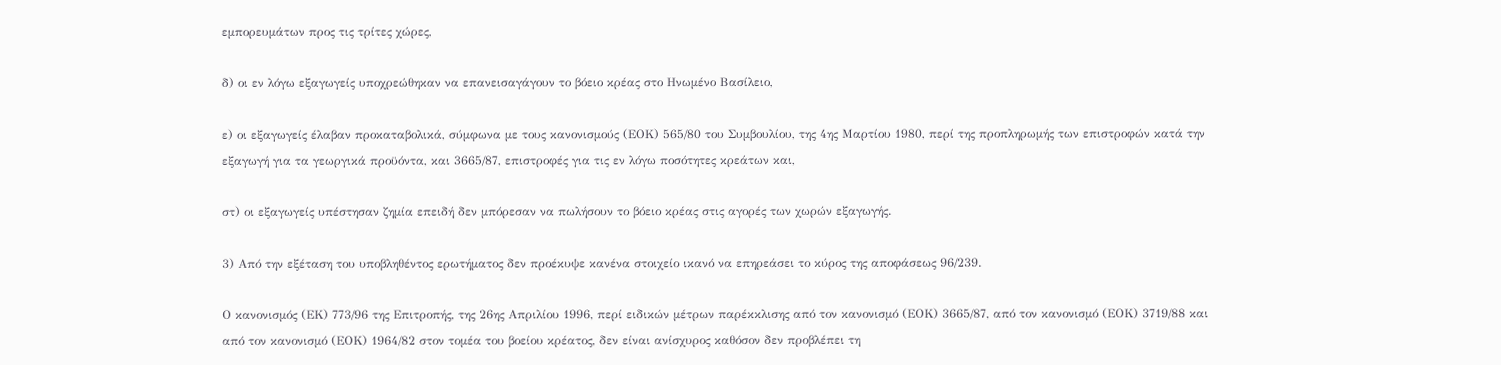εμπορευμάτων προς τις τρίτες χώρες,

δ) οι εν λόγω εξαγωγείς υποχρεώθηκαν να επανεισαγάγουν το βόειο κρέας στο Ηνωμένο Βασίλειο,

ε) οι εξαγωγείς έλαβαν προκαταβολικά, σύμφωνα με τους κανονισμούς (ΕΟΚ) 565/80 του Συμβουλίου, της 4ης Μαρτίου 1980, περί της προπληρωμής των επιστροφών κατά την εξαγωγή για τα γεωργικά προϋόντα, και 3665/87, επιστροφές για τις εν λόγω ποσότητες κρεάτων και,

στ) οι εξαγωγείς υπέστησαν ζημία επειδή δεν μπόρεσαν να πωλήσουν το βόειο κρέας στις αγορές των χωρών εξαγωγής.

3) Από την εξέταση του υποβληθέντος ερωτήματος δεν προέκυψε κανένα στοιχείο ικανό να επηρεάσει το κύρος της αποφάσεως 96/239.

Ο κανονισμός (ΕΚ) 773/96 της Επιτροπής, της 26ης Απριλίου 1996, περί ειδικών μέτρων παρέκκλισης από τον κανονισμό (ΕΟΚ) 3665/87, από τον κανονισμό (ΕΟΚ) 3719/88 και από τον κανονισμό (ΕΟΚ) 1964/82 στον τομέα του βοείου κρέατος, δεν είναι ανίσχυρος καθόσον δεν προβλέπει τη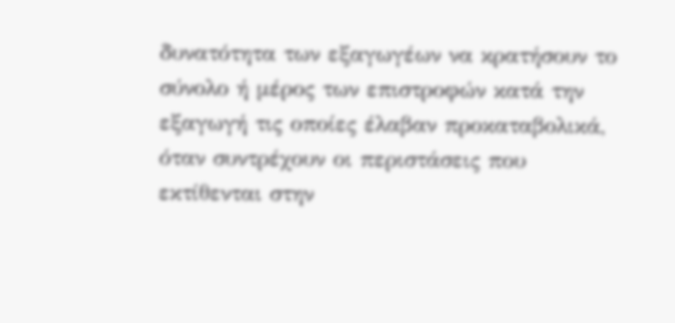δυνατότητα των εξαγωγέων να κρατήσουν το σύνολο ή μέρος των επιστροφών κατά την εξαγωγή τις οποίες έλαβαν προκαταβολικά, όταν συντρέχουν οι περιστάσεις που εκτίθενται στην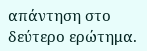απάντηση στο δεύτερο ερώτημα.